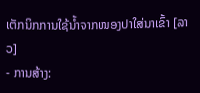ເຕັກນິກການໃຊ້ນ້ຳຈາກໜອງປາໃສ່ນາເຂົ້າ [ລາວ]
- ການສ້າງ: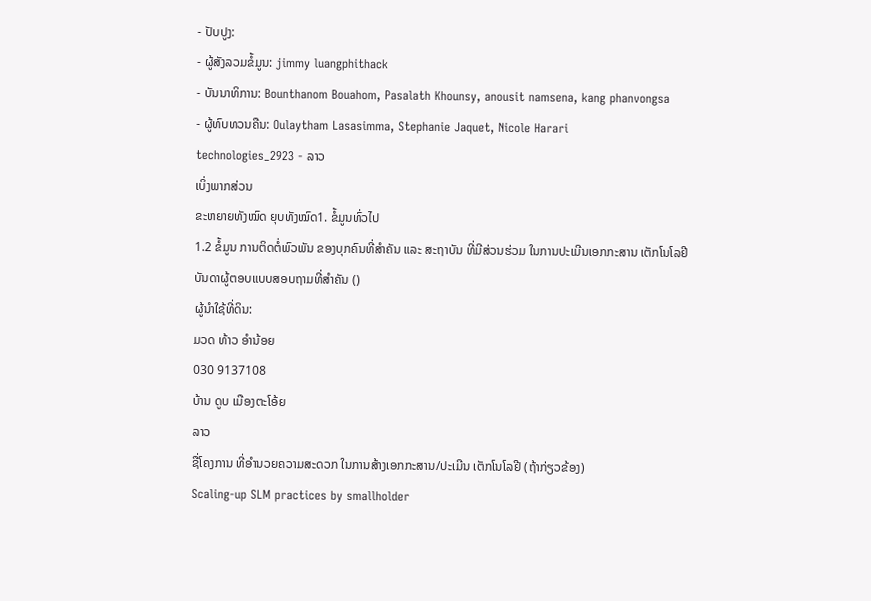- ປັບປູງ:
- ຜູ້ສັງລວມຂໍ້ມູນ: jimmy luangphithack
- ບັນນາທິການ: Bounthanom Bouahom, Pasalath Khounsy, anousit namsena, kang phanvongsa
- ຜູ້ທົບທວນຄືນ: Oulaytham Lasasimma, Stephanie Jaquet, Nicole Harari
technologies_2923 - ລາວ
ເບິ່ງພາກສ່ວນ
ຂະຫຍາຍທັງໝົດ ຍຸບທັງໝົດ1. ຂໍ້ມູນທົ່ວໄປ
1.2 ຂໍ້ມູນ ການຕິດຕໍ່ພົວພັນ ຂອງບຸກຄົນທີ່ສໍາຄັນ ແລະ ສະຖາບັນ ທີ່ມີສ່ວນຮ່ວມ ໃນການປະເມີນເອກກະສານ ເຕັກໂນໂລຢີ
ບັນດາຜູ້ຕອບແບບສອບຖາມທີ່ສໍາຄັນ ()
ຜູ້ນໍາໃຊ້ທີ່ດິນ:
ມວດ ທ້າວ ອຳນ້ອຍ
030 9137108
ບ້ານ ດູບ ເມືອງຕະໂອ້ຍ
ລາວ
ຊື່ໂຄງການ ທີ່ອໍານວຍຄວາມສະດວກ ໃນການສ້າງເອກກະສານ/ປະເມີນ ເຕັກໂນໂລຢີ (ຖ້າກ່ຽວຂ້ອງ)
Scaling-up SLM practices by smallholder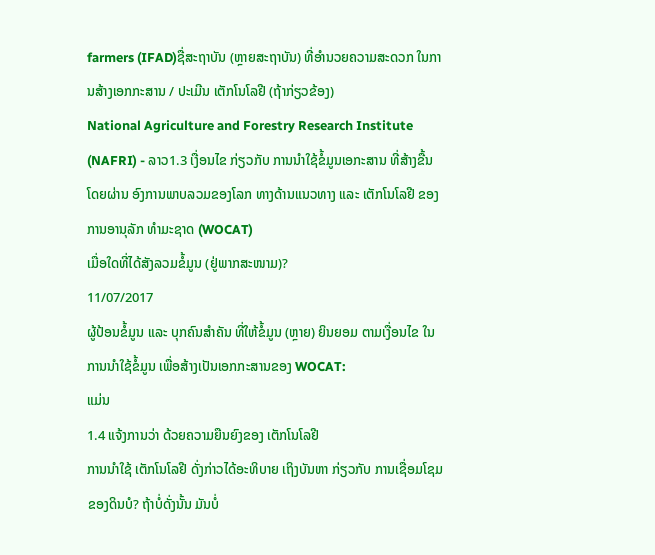farmers (IFAD)ຊື່ສະຖາບັນ (ຫຼາຍສະຖາບັນ) ທີ່ອໍານວຍຄວາມສະດວກ ໃນການສ້າງເອກກະສານ / ປະເມີນ ເຕັກໂນໂລຢີ (ຖ້າກ່ຽວຂ້ອງ)
National Agriculture and Forestry Research Institute (NAFRI) - ລາວ1.3 ເງື່ອນໄຂ ກ່ຽວກັບ ການນໍາໃຊ້ຂໍ້ມູນເອກະສານ ທີ່ສ້າງຂື້ນ ໂດຍຜ່ານ ອົງການພາບລວມຂອງໂລກ ທາງດ້ານແນວທາງ ແລະ ເຕັກໂນໂລຢີ ຂອງການອານຸລັກ ທໍາມະຊາດ (WOCAT)
ເມື່ອໃດທີ່ໄດ້ສັງລວມຂໍ້ມູນ (ຢູ່ພາກສະໜາມ)?
11/07/2017
ຜູ້ປ້ອນຂໍ້ມູນ ແລະ ບຸກຄົນສຳຄັນ ທີ່ໃຫ້ຂໍ້ມູນ (ຫຼາຍ) ຍິນຍອມ ຕາມເງື່ອນໄຂ ໃນການນຳໃຊ້ຂໍ້ມູນ ເພື່ອສ້າງເປັນເອກກະສານຂອງ WOCAT:
ແມ່ນ
1.4 ແຈ້ງການວ່າ ດ້ວຍຄວາມຍືນຍົງຂອງ ເຕັກໂນໂລຢີ
ການນໍາໃຊ້ ເຕັກໂນໂລຢີ ດັ່ງກ່າວໄດ້ອະທິບາຍ ເຖິງບັນຫາ ກ່ຽວກັບ ການເຊື່ອມໂຊມຂອງດິນບໍ? ຖ້າບໍ່ດັ່ງນັ້ນ ມັນບໍ່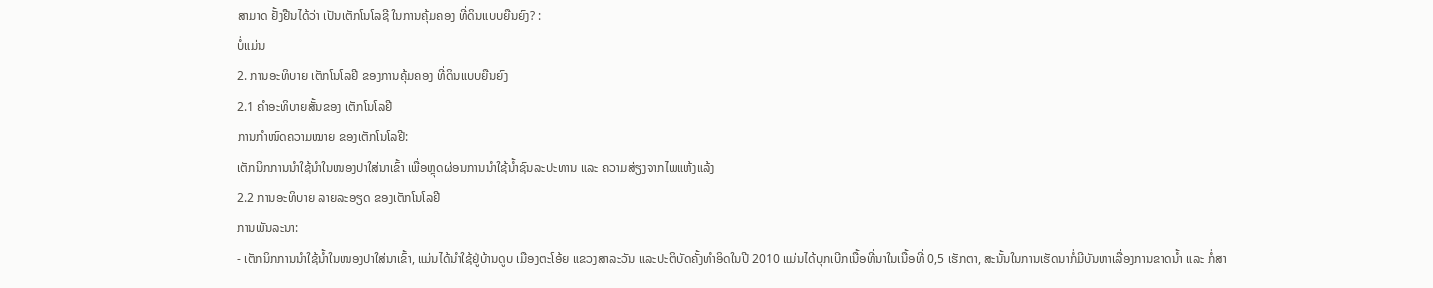ສາມາດ ຢັ້ງຢືນໄດ້ວ່າ ເປັນເຕັກໂນໂລຊີ ໃນການຄຸ້ມຄອງ ທີ່ດິນແບບຍືນຍົງ? :
ບໍ່ແມ່ນ
2. ການອະທິບາຍ ເຕັກໂນໂລຢີ ຂອງການຄຸ້ມຄອງ ທີ່ດິນແບບຍືນຍົງ
2.1 ຄໍາອະທິບາຍສັ້ນຂອງ ເຕັກໂນໂລຢີ
ການກຳໜົດຄວາມໝາຍ ຂອງເຕັກໂນໂລຢີ:
ເຕັກນິກການນຳໃຊ້ນຳໃນໜອງປາໃສ່ນາເຂົ້າ ເພື່ອຫຼຸດຜ່ອນການນຳໃຊ້ນ້ຳຊົນລະປະທານ ແລະ ຄວາມສ່ຽງຈາກໄພແຫ້ງແລ້ງ
2.2 ການອະທິບາຍ ລາຍລະອຽດ ຂອງເຕັກໂນໂລຢີ
ການພັນລະນາ:
- ເຕັກນິກການນຳໃຊ້ນ້ຳໃນໜອງປາໃສ່ນາເຂົ້າ, ແມ່ນໄດ້ນຳໃຊ້ຢູ່ບ້ານດູບ ເມືອງຕະໂອ້ຍ ແຂວງສາລະວັນ ແລະປະຕິບັດຄັ້ງທຳອິດໃນປີ 2010 ແມ່ນໄດ້ບຸກເບີກເນື້ອທີ່ນາໃນເນື້ອທີ່ 0,5 ເຮັກຕາ, ສະນັ້ນໃນການເຮັດນາກໍ່ມີບັນຫາເລື່ອງການຂາດນ້ຳ ແລະ ກໍ່ສາ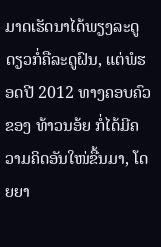ມາດເຮັດນາໄດ້ພຽງລະດູດຽວກໍ່ຄືລະດູຝົນ, ແຕ່ພໍຮອດປີ 2012 ທາງຄອບຄົວຂອງ ທ້າວນອ້ຍ ກໍ່ໄດ້ມີຄວາມຄິດອັນໃໜ່ຂື້ນມາ, ໂດຍຍາ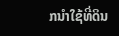ກນຳໃຊ້ທີ່ດິນ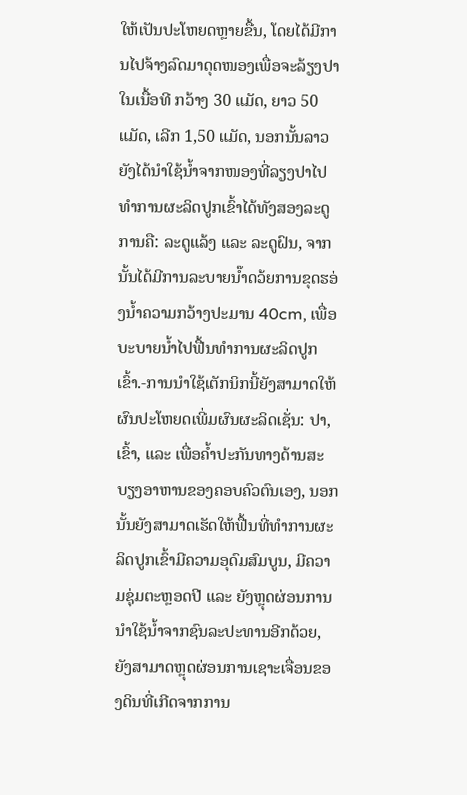ໃຫ້ເປັນປະໂຫຍດຫຼາຍຂື້ນ, ໂດຍໄດ້ມີການໄປຈ້າງລົດມາດຸດໜອງເພື່ອຈະລ້ຽງປາໃນເນື້ອທີ ກວ້າງ 30 ແມັດ, ຍາວ 50 ແມັດ, ເລີກ 1,50 ແມັດ, ນອກນັ້ນລາວຍັງໄດ້ນຳໃຊ້ນ້ຳຈາກໜອງທີ່ລຽງປາໄປທຳການຜະລິດປູກເຂົ້າໄດ້ທັງສອງລະດູການຄື: ລະດູແລ້ງ ແລະ ລະດູຝົນ, ຈາກນັ້ນໄດ້ມີການລະບາຍນ໊ຳດວ້ຍການຂຸດຮອ່ງນ້ຳຄວາມກວ້າງປະມານ 40cm, ເພື່ອບະບາຍນ້ຳໄປຟື້ນທຳການຜະລິດປູກເຂົ້າ.-ການນຳໃຊ້ເຕັກນິກນີ້ຍັງສາມາດໃຫ້ຜົນປະໂຫຍດເພີ່ມຜົນຜະລິດເຊັ່ນ: ປາ, ເຂົ້າ, ແລະ ເພື່ອຄ້ຳປະກັນທາງດ້ານສະບຽງອາຫານຂອງຄອບຄົວຕົນເອງ, ນອກນັ້ນຍັງສາມາດເຮັດໃຫ້ຟື້ນທີ່ທຳການຜະລິດປູກເຂົ້າມີຄວາມອຸດົມສົມບູນ, ມີຄວາມຊຸ່ມຕະຫຼອດປີ ແລະ ຍັງຫຼຸດຜ່ອນການນຳໃຊ້ນ້ຳຈາກຊົນລະປະທານອີກດ້ວຍ, ຍັງສາມາດຫຼຸດຜ່ອນການເຊາະເຈື່ອນຂອງດິນທີ່ເກີດຈາກການ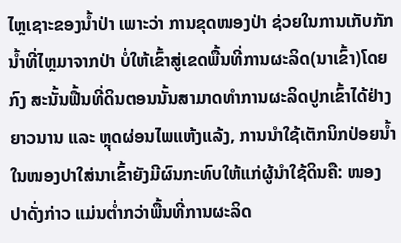ໄຫຼເຊາະຂອງນ້ຳປ່າ ເພາະວ່າ ການຂຸດໜອງປ່າ ຊ່ວຍໃນການເກັບກັກນ້ຳທີ່ໄຫຼມາຈາກປ່າ ບໍ່ໃຫ້ເຂົ້າສູ່ເຂດພື້ນທີ່ການຜະລິດ(ນາເຂົ້າ)ໂດຍກົງ ສະນັ້ນຟື້ນທີ່ດິນຕອນນັ້ນສາມາດທຳການຜະລິດປູກເຂົ້າໄດ້ຢ່າງຍາວນານ ແລະ ຫຼຸດຜ່ອນໄພແຫ້ງແລ້ງ, ການນຳໃຊ້ເຕັກນິກປ່ອຍນ້ຳໃນໜອງປາໃສ່ນາເຂົ້າຍັງມີຜົນກະທົບໃຫ້ແກ່ຜູ້ນຳໃຊ້ດິນຄື: ໜອງປາດັ່ງກ່າວ ແມ່ນຕ່ຳກວ່າພື້ນທີ່ການຜະລິດ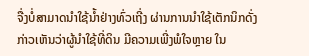ຈື່ງບໍ່ສາມາດນຳໃຊ້ນ້ຳຢ່າງທົ່ວເຖີ່ງ ຜ່ານການນຳໃຊ້ເຕັກນິກດັ່ງກ່າວເຫັນວ່າຜູ້ນຳໃຊ້ທີ່ດິນ ມີຄວາມເພີ່ງພໍໃຈຫຼາຍ ໃນ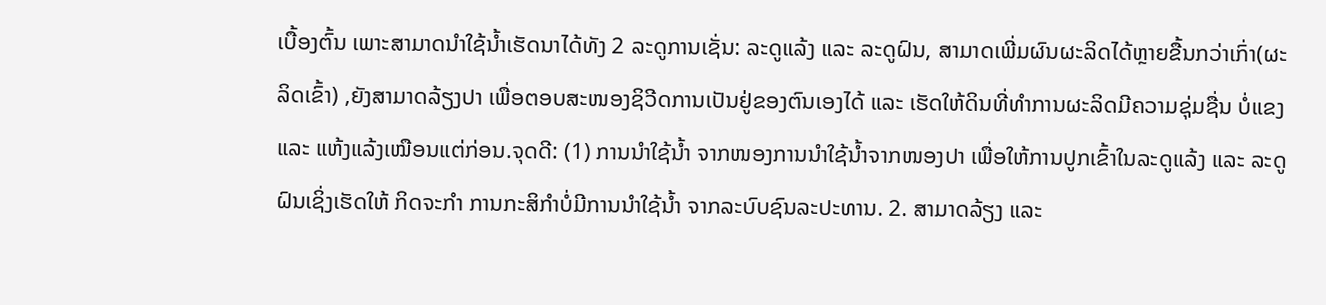ເບື້ອງຕົ້ນ ເພາະສາມາດນຳໃຊ້ນ້ຳເຮັດນາໄດ້ທັງ 2 ລະດູການເຊັ່ນ: ລະດູແລ້ງ ແລະ ລະດູຝົນ, ສາມາດເພີ່ມຜົນຜະລິດໄດ້ຫຼາຍຂື້ນກວ່າເກົ່າ(ຜະລິດເຂົ້າ) ,ຍັງສາມາດລ້ຽງປາ ເພື່ອຕອບສະໜອງຊິວີດການເປັນຢູ່ຂອງຕົນເອງໄດ້ ແລະ ເຮັດໃຫ້ດິນທີ່ທຳການຜະລິດມີຄວາມຊຸ່ມຊື່ນ ບໍ່ແຂງ ແລະ ແຫ້ງແລ້ງເໝືອນແຕ່ກ່ອນ.ຈຸດດີ: (1) ການນຳໃຊ້ນ້ຳ ຈາກໜອງການນໍາໃຊ້ນ້ຳຈາກໜອງປາ ເພື່ອໃຫ້ການປູກເຂົ້າໃນລະດູແລ້ງ ແລະ ລະດູຝົນເຊິ່ງເຮັດໃຫ້ ກິດຈະກໍາ ການກະສິກໍາບໍ່ມີການນໍາໃຊ້ນ້ຳ ຈາກລະບົບຊົນລະປະທານ. 2. ສາມາດລ້ຽງ ແລະ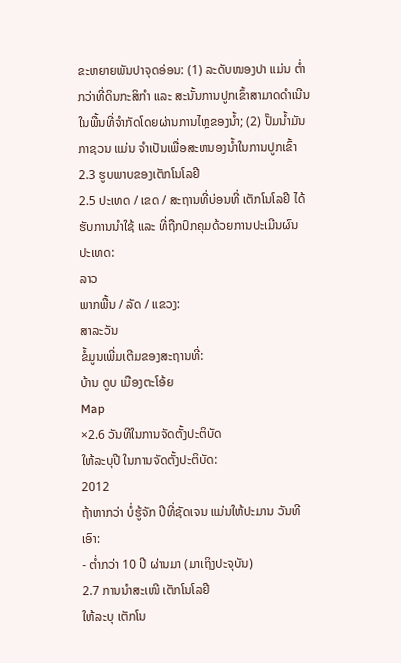ຂະຫຍາຍພັນປາຈຸດອ່ອນ: (1) ລະດັບໜອງປາ ແມ່ນ ຕ່ຳກວ່າທີ່ດິນກະສິກໍາ ແລະ ສະນັ້ນການປູກເຂົ້າສາມາດດໍາເນີນໃນພື້ນທີ່ຈໍາກັດໂດຍຜ່ານການໄຫຼຂອງນ້ຳ; (2) ປັ໊ມນ້ຳມັນກາຊວນ ແມ່ນ ຈໍາເປັນເພື່ອສະຫນອງນ້ຳໃນການປູກເຂົ້າ
2.3 ຮູບພາບຂອງເຕັກໂນໂລຢີ
2.5 ປະເທດ / ເຂດ / ສະຖານທີ່ບ່ອນທີ່ ເຕັກໂນໂລຢີ ໄດ້ຮັບການນໍາໃຊ້ ແລະ ທີ່ຖືກປົກຄຸມດ້ວຍການປະເມີນຜົນ
ປະເທດ:
ລາວ
ພາກພື້ນ / ລັດ / ແຂວງ:
ສາລະວັນ
ຂໍ້ມູນເພີ່ມເຕີມຂອງສະຖານທີ່:
ບ້ານ ດູບ ເມືອງຕະໂອ້ຍ
Map
×2.6 ວັນທີໃນການຈັດຕັ້ງປະຕິບັດ
ໃຫ້ລະບຸປີ ໃນການຈັດຕັ້ງປະຕິບັດ:
2012
ຖ້າຫາກວ່າ ບໍ່ຮູ້ຈັກ ປີທີ່ຊັດເຈນ ແມ່ນໃຫ້ປະມານ ວັນທີເອົາ:
- ຕໍ່າກວ່າ 10 ປີ ຜ່ານມາ (ມາເຖິງປະຈຸບັນ)
2.7 ການນໍາສະເໜີ ເຕັກໂນໂລຢີ
ໃຫ້ລະບຸ ເຕັກໂນ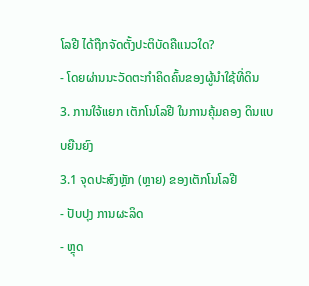ໂລຢີ ໄດ້ຖືກຈັດຕັ້ງປະຕິບັດຄືແນວໃດ?
- ໂດຍຜ່ານນະວັດຕະກໍາຄິດຄົ້ນຂອງຜູ້ນໍາໃຊ້ທີ່ດິນ
3. ການໃຈ້ແຍກ ເຕັກໂນໂລຢີ ໃນການຄຸ້ມຄອງ ດິນແບບຍືນຍົງ
3.1 ຈຸດປະສົງຫຼັກ (ຫຼາຍ) ຂອງເຕັກໂນໂລຢີ
- ປັບປຸງ ການຜະລິດ
- ຫຼຸດ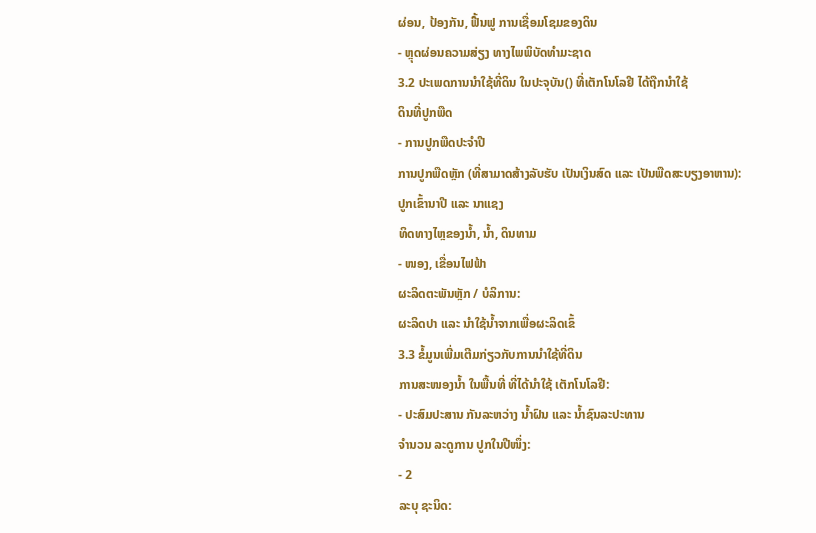ຜ່ອນ, ປ້ອງກັນ, ຟື້ນຟູ ການເຊື່ອມໂຊມຂອງດິນ
- ຫຼຸດຜ່ອນຄວາມສ່ຽງ ທາງໄພພິບັດທໍາມະຊາດ
3.2 ປະເພດການນໍາໃຊ້ທີ່ດິນ ໃນປະຈຸບັນ() ທີ່ເຕັກໂນໂລຢີ ໄດ້ຖືກນໍາໃຊ້
ດິນທີ່ປູກພືດ
- ການປູກພືດປະຈໍາປີ
ການປູກພືດຫຼັກ (ທີ່ສາມາດສ້າງລັບຮັບ ເປັນເງິນສົດ ແລະ ເປັນພືດສະບຽງອາຫານ):
ປູກເຂົ້ານາປີ ແລະ ນາແຊງ
ທິດທາງໄຫຼຂອງນໍ້າ, ນໍ້າ, ດິນທາມ
- ໜອງ, ເຂື່ອນໄຟຟ້າ
ຜະລິດຕະພັນຫຼັກ / ບໍລິການ:
ຜະລິດປາ ແລະ ນຳໃຊ້ນ້ຳຈາກເພື່ອຜະລິດເຂົ້
3.3 ຂໍ້ມູນເພີ່ມເຕີມກ່ຽວກັບການນໍາໃຊ້ທີ່ດິນ
ການສະໜອງນໍ້າ ໃນພື້ນທີ່ ທີ່ໄດ້ນໍາໃຊ້ ເຕັກໂນໂລຢີ:
- ປະສົມປະສານ ກັນລະຫວ່າງ ນໍ້າຝົນ ແລະ ນໍ້າຊົນລະປະທານ
ຈໍານວນ ລະດູການ ປູກໃນປີໜຶ່ງ:
- 2
ລະບຸ ຊະນິດ: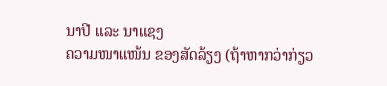ນາປີ ແລະ ນາແຊງ
ຄວາມໜາແໜ້ນ ຂອງສັດລ້ຽງ (ຖ້າຫາກວ່າກ່ຽວ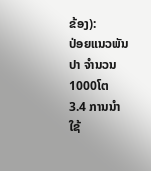ຂ້ອງ):
ປ່ອຍແນວພັນປາ ຈຳນວນ 1000ໂຕ
3.4 ການນໍາໃຊ້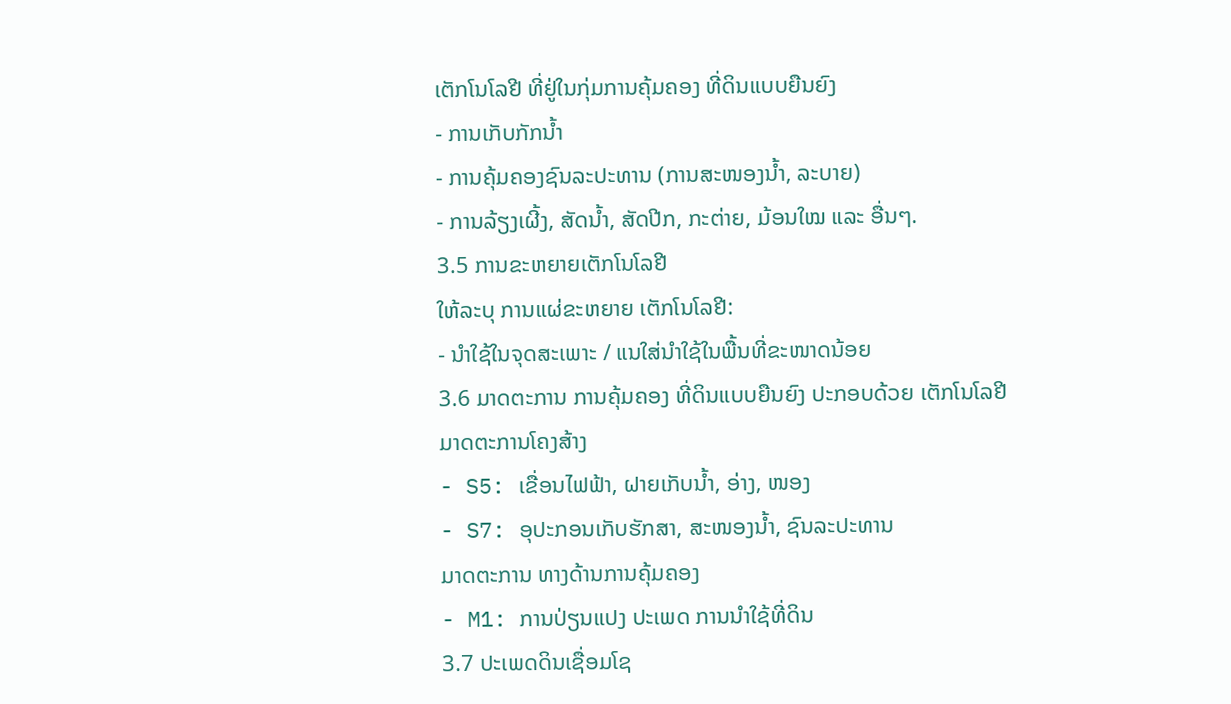ເຕັກໂນໂລຢີ ທີ່ຢູ່ໃນກຸ່ມການຄຸ້ມຄອງ ທີ່ດິນແບບຍືນຍົງ
- ການເກັບກັກນໍ້າ
- ການຄຸ້ມຄອງຊົນລະປະທານ (ການສະໜອງນໍ້າ, ລະບາຍ)
- ການລ້ຽງເຜີ້ງ, ສັດນໍ້າ, ສັດປີກ, ກະຕ່າຍ, ມ້ອນໃໝ ແລະ ອື່ນໆ.
3.5 ການຂະຫຍາຍເຕັກໂນໂລຢີ
ໃຫ້ລະບຸ ການແຜ່ຂະຫຍາຍ ເຕັກໂນໂລຢີ:
- ນໍາໃຊ້ໃນຈຸດສະເພາະ / ແນໃສ່ນໍາໃຊ້ໃນພື້ນທີ່ຂະໜາດນ້ອຍ
3.6 ມາດຕະການ ການຄຸ້ມຄອງ ທີ່ດິນແບບຍືນຍົງ ປະກອບດ້ວຍ ເຕັກໂນໂລຢີ
ມາດຕະການໂຄງສ້າງ
- S5: ເຂື່ອນໄຟຟ້າ, ຝາຍເກັບນໍ້າ, ອ່າງ, ໜອງ
- S7: ອຸປະກອນເກັບຮັກສາ, ສະໜອງນ້ຳ, ຊົນລະປະທານ
ມາດຕະການ ທາງດ້ານການຄຸ້ມຄອງ
- M1: ການປ່ຽນແປງ ປະເພດ ການນໍາໃຊ້ທີ່ດິນ
3.7 ປະເພດດິນເຊື່ອມໂຊ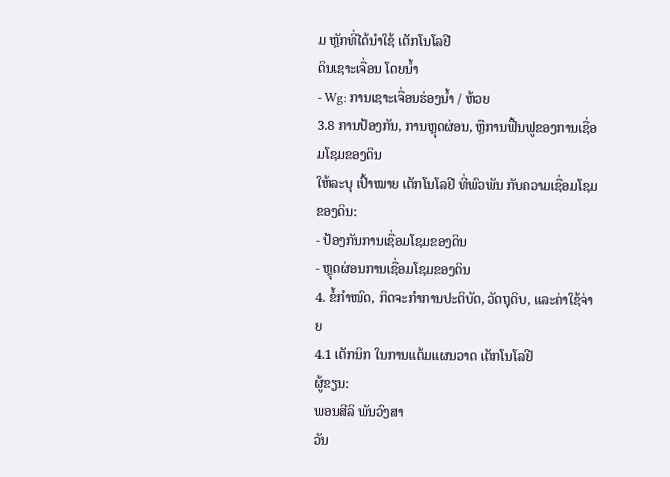ມ ຫຼັກທີ່ໄດ້ນໍາໃຊ້ ເຕັກໂນໂລຢີ
ດິນເຊາະເຈື່ອນ ໂດຍນໍ້າ
- Wg: ການເຊາະເຈື່ອນຮ່ອງນ້ຳ / ຫ້ວຍ
3.8 ການປ້ອງກັນ, ການຫຼຸດຜ່ອນ, ຫຼືການຟື້ນຟູຂອງການເຊື່ອມໂຊມຂອງດິນ
ໃຫ້ລະບຸ ເປົ້າໝາຍ ເຕັກໂນໂລຢີ ທີ່ພົວພັນ ກັບຄວາມເຊື່ອມໂຊມຂອງດິນ:
- ປ້ອງກັນການເຊື່ອມໂຊມຂອງດິນ
- ຫຼຸດຜ່ອນການເຊື່ອມໂຊມຂອງດິນ
4. ຂໍ້ກໍາໜົດ, ກິດຈະກໍາການປະຕິບັດ, ວັດຖຸດິບ, ແລະຄ່າໃຊ້ຈ່າຍ
4.1 ເຕັກນິກ ໃນການແຕ້ມແຜນວາດ ເຕັກໂນໂລຢີ
ຜູ້ຂຽນ:
ພອນສີລິ ພັນວົງສາ
ວັນ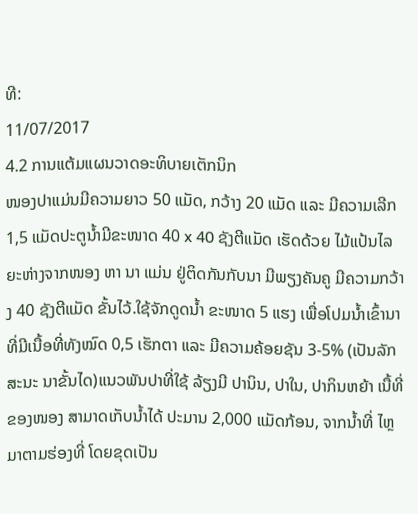ທີ:
11/07/2017
4.2 ການແຕ້ມແຜນວາດອະທິບາຍເຕັກນິກ
ໜອງປາແມ່ນມີຄວາມຍາວ 50 ແມັດ, ກວ້າງ 20 ແມັດ ແລະ ມີຄວາມເລີກ 1,5 ແມັດປະຕູນ້ຳມີຂະໜາດ 40 x 40 ຊັງຕີແມັດ ເຮັດດ້ວຍ ໄມ້ແປ້ນໄລຍະຫ່າງຈາກໜອງ ຫາ ນາ ແມ່ນ ຢູ່ຕິດກັນກັບນາ ມີພຽງຄັນຄູ ມີຄວາມກວ້າງ 40 ຊັງຕີແມັດ ຂັ້ນໄວ້.ໃຊ້ຈັກດູດນ້ຳ ຂະໜາດ 5 ແຮງ ເພື່ອໂປມນ້ຳເຂົ້ານາ ທີ່ມີເນື້ອທີ່ທັງໝົດ 0,5 ເຮັກຕາ ແລະ ມີຄວາມຄ້ອຍຊັນ 3-5% (ເປັນລັກສະນະ ນາຂັ້ນໄດ)ແນວພັນປາທີ່ໃຊ້ ລ້ຽງມີ ປານິນ, ປາໃນ, ປາກິນຫຍ້າ ເນື້ທີ່ຂອງໜອງ ສາມາດເກັບນ້ຳໄດ້ ປະມານ 2,000 ແມັດກ້ອນ, ຈາກນ້ຳທີ່ ໄຫຼມາຕາມຮ່ອງທີ່ ໂດຍຂຸດເປັນ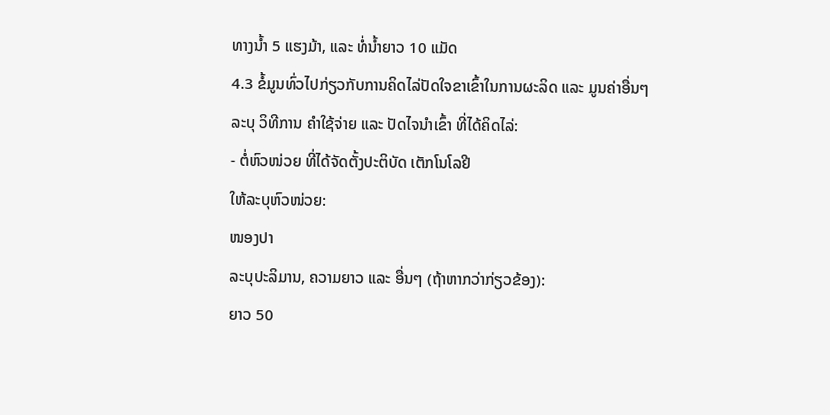ທາງນ້ຳ 5 ແຮງມ້າ, ແລະ ທ່ໍນ້ຳຍາວ 10 ແມັດ
4.3 ຂໍ້ມູນທົ່ວໄປກ່ຽວກັບການຄິດໄລ່ປັດໃຈຂາເຂົ້າໃນການຜະລິດ ແລະ ມູນຄ່າອື່ນໆ
ລະບຸ ວິທີການ ຄຳໃຊ້ຈ່າຍ ແລະ ປັດໄຈນໍາເຂົ້າ ທີ່ໄດ້ຄິດໄລ່:
- ຕໍ່ຫົວໜ່ວຍ ທີ່ໄດ້ຈັດຕັ້ງປະຕິບັດ ເຕັກໂນໂລຢີ
ໃຫ້ລະບຸຫົວໜ່ວຍ:
ໜອງປາ
ລະບຸປະລິມານ, ຄວາມຍາວ ແລະ ອື່ນໆ (ຖ້າຫາກວ່າກ່ຽວຂ້ອງ):
ຍາວ 50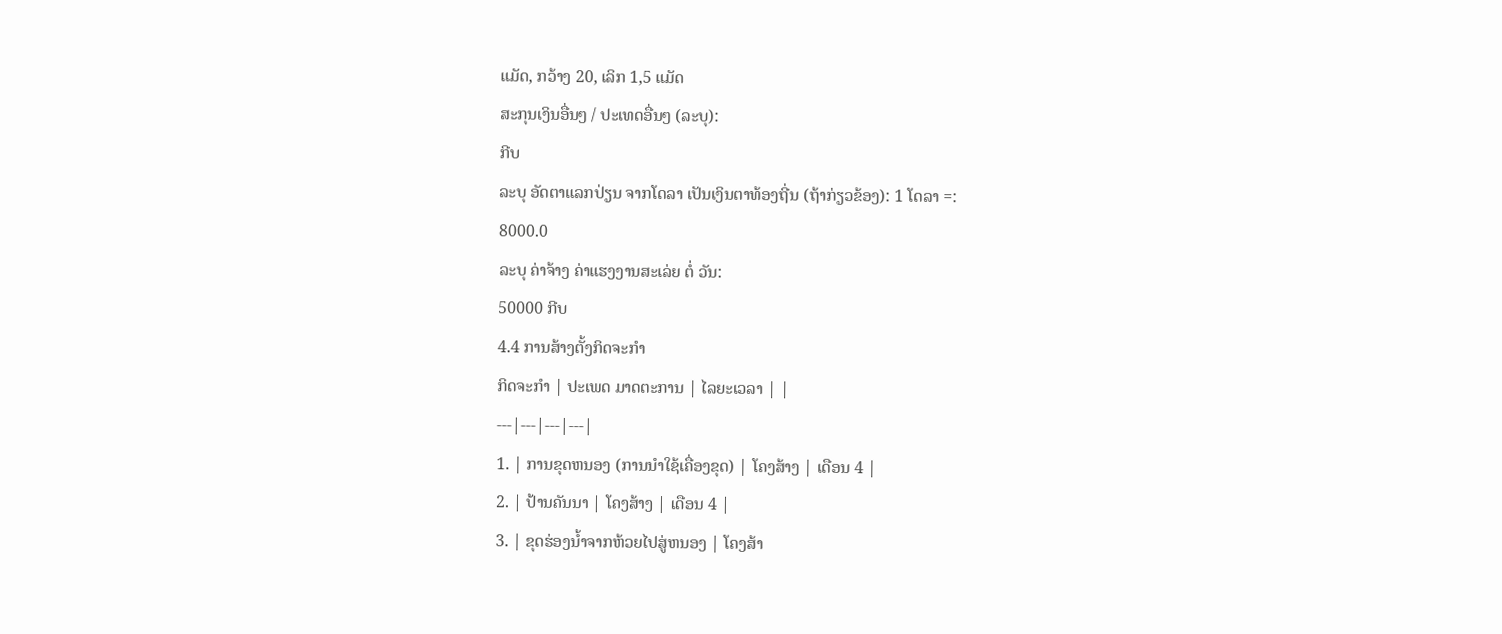ແມັດ, ກວ້າງ 20, ເລິກ 1,5 ແມັດ
ສະກຸນເງິນອື່ນໆ / ປະເທດອື່ນໆ (ລະບຸ):
ກີບ
ລະບຸ ອັດຕາແລກປ່ຽນ ຈາກໂດລາ ເປັນເງິນຕາທ້ອງຖີ່ນ (ຖ້າກ່ຽວຂ້ອງ): 1 ໂດລາ =:
8000.0
ລະບຸ ຄ່າຈ້າງ ຄ່າແຮງງານສະເລ່ຍ ຕໍ່ ວັນ:
50000 ກີບ
4.4 ການສ້າງຕັ້ງກິດຈະກໍາ
ກິດຈະກໍາ | ປະເພດ ມາດຕະການ | ໄລຍະເວລາ | |
---|---|---|---|
1. | ການຂຸດຫນອງ (ການນໍາໃຊ້ເຄື່ອງຂຸດ) | ໂຄງສ້າງ | ເດືອນ 4 |
2. | ປ້ານຄັນນາ | ໂຄງສ້າງ | ເດືອນ 4 |
3. | ຂຸດຮ່ອງນ້ຳຈາກຫ້ວຍໄປສູ່ຫນອງ | ໂຄງສ້າ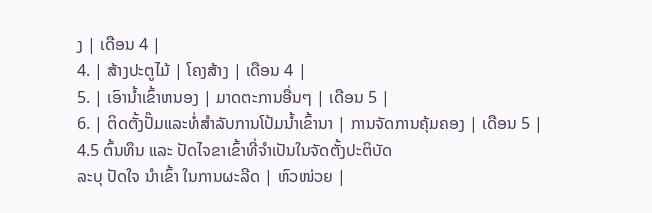ງ | ເດືອນ 4 |
4. | ສ້າງປະຕູໄມ້ | ໂຄງສ້າງ | ເດືອນ 4 |
5. | ເອົານ້ຳເຂົ້າຫນອງ | ມາດຕະການອື່ນໆ | ເດືອນ 5 |
6. | ຕິດຕັ້ງປັ໊ມແລະທໍ່ສໍາລັບການໂປ້ມນ້ຳເຂົ້ານາ | ການຈັດການຄຸ້ມຄອງ | ເດືອນ 5 |
4.5 ຕົ້ນທຶນ ແລະ ປັດໄຈຂາເຂົ້າທີ່ຈໍາເປັນໃນຈັດຕັ້ງປະຕິບັດ
ລະບຸ ປັດໃຈ ນໍາເຂົ້າ ໃນການຜະລີດ | ຫົວໜ່ວຍ |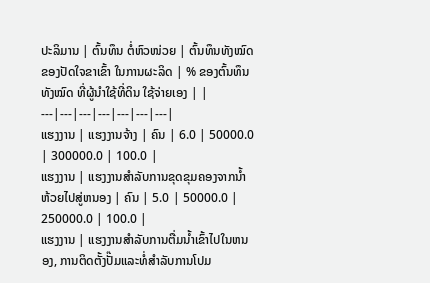ປະລິມານ | ຕົ້ນທຶນ ຕໍ່ຫົວໜ່ວຍ | ຕົ້ນທຶນທັງໝົດ ຂອງປັດໃຈຂາເຂົ້າ ໃນການຜະລິດ | % ຂອງຕົ້ນທຶນທັງໝົດ ທີ່ຜູ້ນໍາໃຊ້ທີ່ດິນ ໃຊ້ຈ່າຍເອງ | |
---|---|---|---|---|---|---|
ແຮງງານ | ແຮງງານຈ້າງ | ຄົນ | 6.0 | 50000.0 | 300000.0 | 100.0 |
ແຮງງານ | ແຮງງານສໍາລັບການຂຸດຂຸມຄອງຈາກນ້ຳຫ້ວຍໄປສູ່ຫນອງ | ຄົນ | 5.0 | 50000.0 | 250000.0 | 100.0 |
ແຮງງານ | ແຮງງານສໍາລັບການຕື່ມນ້ຳເຂົ້າໄປໃນຫນອງ, ການຕິດຕັ້ງປັ໊ມແລະທໍ່ສໍາລັບການໂປມ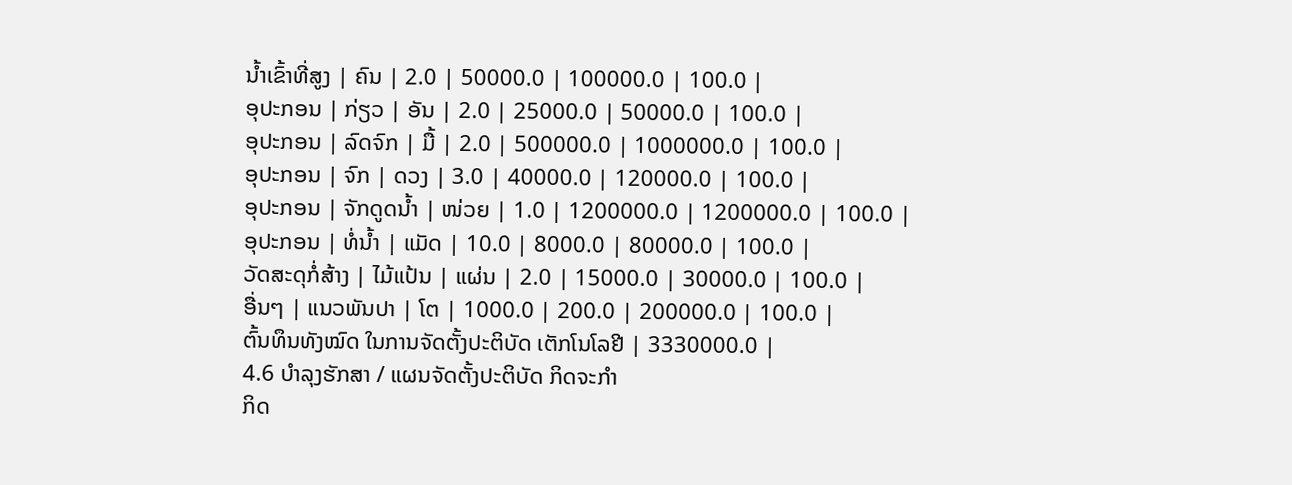ນ້ຳເຂົ້າທີ່ສູງ | ຄົນ | 2.0 | 50000.0 | 100000.0 | 100.0 |
ອຸປະກອນ | ກ່ຽວ | ອັນ | 2.0 | 25000.0 | 50000.0 | 100.0 |
ອຸປະກອນ | ລົດຈົກ | ມື້ | 2.0 | 500000.0 | 1000000.0 | 100.0 |
ອຸປະກອນ | ຈົກ | ດວງ | 3.0 | 40000.0 | 120000.0 | 100.0 |
ອຸປະກອນ | ຈັກດູດນ້ຳ | ໜ່ວຍ | 1.0 | 1200000.0 | 1200000.0 | 100.0 |
ອຸປະກອນ | ທໍ່ນ້ຳ | ແມັດ | 10.0 | 8000.0 | 80000.0 | 100.0 |
ວັດສະດຸກໍ່ສ້າງ | ໄມ້ແປ້ນ | ແຜ່ນ | 2.0 | 15000.0 | 30000.0 | 100.0 |
ອື່ນໆ | ແນວພັນປາ | ໂຕ | 1000.0 | 200.0 | 200000.0 | 100.0 |
ຕົ້ນທຶນທັງໝົດ ໃນການຈັດຕັ້ງປະຕິບັດ ເຕັກໂນໂລຢີ | 3330000.0 |
4.6 ບໍາລຸງຮັກສາ / ແຜນຈັດຕັ້ງປະຕິບັດ ກິດຈະກໍາ
ກິດ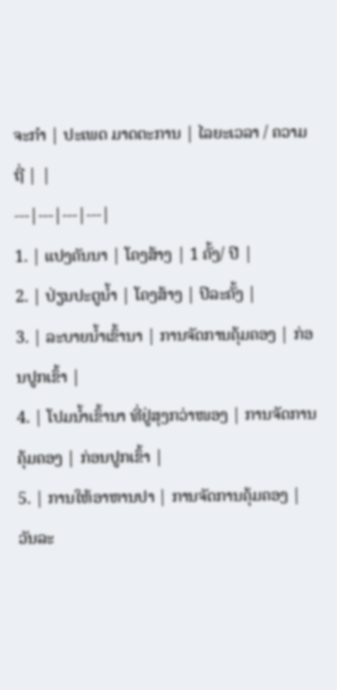ຈະກໍາ | ປະເພດ ມາດຕະການ | ໄລຍະເວລາ / ຄວາມຖີ່ | |
---|---|---|---|
1. | ແປງຄັນນາ | ໂຄງສ້າງ | 1 ຄັ້ງ/ ປີ |
2. | ປ່ຽນປະຕູນ້ຳ | ໂຄງສ້າງ | ປິລະຄັ້ງ |
3. | ລະບາຍນ້ຳເຂົ້ານາ | ການຈັດການຄຸ້ມຄອງ | ກ່ອນປູກເຂົ້າ |
4. | ໂປມນ້ຳເຂົ້ານາ ທີ່ຢູ່ສຸງກວ່າໜອງ | ການຈັດການຄຸ້ມຄອງ | ກ່ອນປູກເຂົ້າ |
5. | ການໃຫ້ອາຫານປາ | ການຈັດການຄຸ້ມຄອງ | ວັນລະ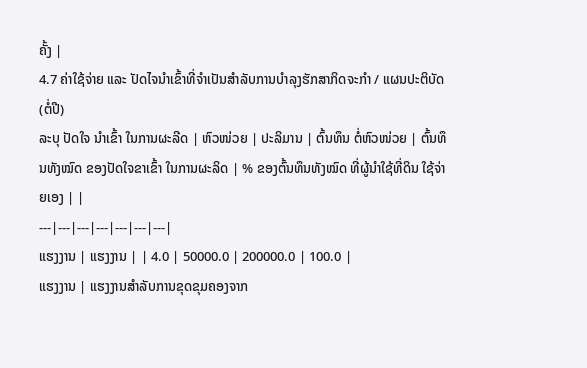ຄັ້ງ |
4.7 ຄ່າໃຊ້ຈ່າຍ ແລະ ປັດໄຈນໍາເຂົ້າທີ່ຈໍາເປັນສໍາລັບການບໍາລຸງຮັກສາກິດຈະກໍາ / ແຜນປະຕິບັດ (ຕໍ່ປີ)
ລະບຸ ປັດໃຈ ນໍາເຂົ້າ ໃນການຜະລີດ | ຫົວໜ່ວຍ | ປະລິມານ | ຕົ້ນທຶນ ຕໍ່ຫົວໜ່ວຍ | ຕົ້ນທຶນທັງໝົດ ຂອງປັດໃຈຂາເຂົ້າ ໃນການຜະລິດ | % ຂອງຕົ້ນທຶນທັງໝົດ ທີ່ຜູ້ນໍາໃຊ້ທີ່ດິນ ໃຊ້ຈ່າຍເອງ | |
---|---|---|---|---|---|---|
ແຮງງານ | ແຮງງານ | | 4.0 | 50000.0 | 200000.0 | 100.0 |
ແຮງງານ | ແຮງງານສໍາລັບການຂຸດຂຸມຄອງຈາກ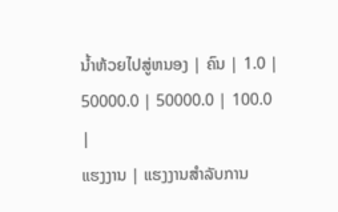ນ້ຳຫ້ວຍໄປສູ່ຫນອງ | ຄົນ | 1.0 | 50000.0 | 50000.0 | 100.0 |
ແຮງງານ | ແຮງງານສໍາລັບການ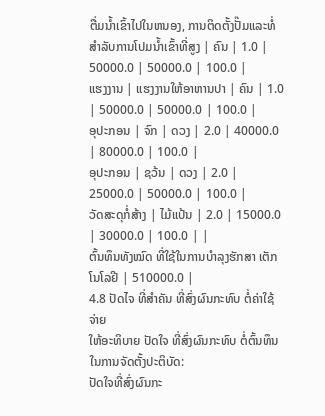ຕື່ມນ້ຳເຂົ້າໄປໃນຫນອງ, ການຕິດຕັ້ງປັ໊ມແລະທໍ່ສໍາລັບການໂປມນ້ຳເຂົ້າທີ່ສູງ | ຄົນ | 1.0 | 50000.0 | 50000.0 | 100.0 |
ແຮງງານ | ແຮງງານໃຫ້ອາຫານປາ | ຄົນ | 1.0 | 50000.0 | 50000.0 | 100.0 |
ອຸປະກອນ | ຈົກ | ດວງ | 2.0 | 40000.0 | 80000.0 | 100.0 |
ອຸປະກອນ | ຊວ້ນ | ດວງ | 2.0 | 25000.0 | 50000.0 | 100.0 |
ວັດສະດຸກໍ່ສ້າງ | ໄມ້ແປ້ນ | 2.0 | 15000.0 | 30000.0 | 100.0 | |
ຕົ້ນທຶນທັງໝົດ ທີ່ໃຊ້ໃນການບໍາລຸງຮັກສາ ເຕັກໂນໂລຢີ | 510000.0 |
4.8 ປັດໄຈ ທີ່ສໍາຄັນ ທີ່ສົ່ງຜົນກະທົບ ຕໍ່ຄ່າໃຊ້ຈ່າຍ
ໃຫ້ອະທິບາຍ ປັດໃຈ ທີ່ສົ່ງຜົນກະທົບ ຕໍ່ຕົ້ນທຶນ ໃນການຈັດຕັ້ງປະຕິບັດ:
ປັດໃຈທີ່ສົ່ງຜົນກະ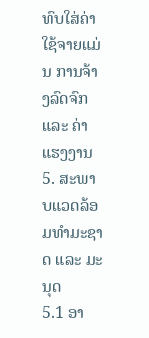ທົບໃສ່ຄ່າໃຊ້ຈາຍແມ່ນ ການຈ້າງລົດຈົກ ແລະ ຄ່າແຮງງານ
5. ສະພາບແວດລ້ອມທໍາມະຊາດ ແລະ ມະນຸດ
5.1 ອາ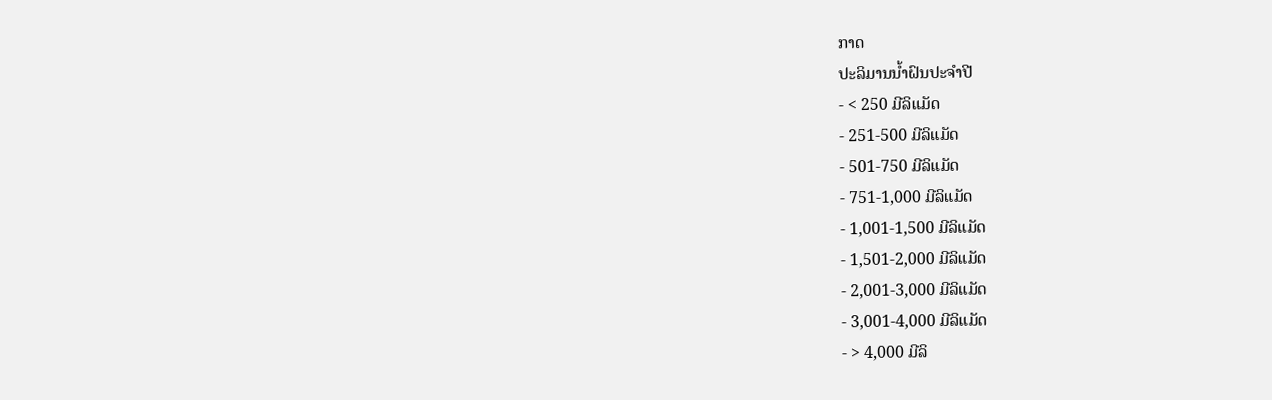ກາດ
ປະລິມານນໍ້າຝົນປະຈໍາປີ
- < 250 ມີລິແມັດ
- 251-500 ມີລິແມັດ
- 501-750 ມີລິແມັດ
- 751-1,000 ມີລິແມັດ
- 1,001-1,500 ມີລິແມັດ
- 1,501-2,000 ມີລິແມັດ
- 2,001-3,000 ມີລິແມັດ
- 3,001-4,000 ມີລິແມັດ
- > 4,000 ມີລິ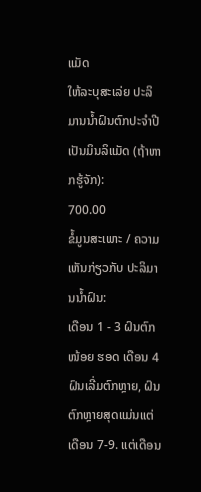ແມັດ
ໃຫ້ລະບຸສະເລ່ຍ ປະລິມານນໍ້າຝົນຕົກປະຈໍາປີ ເປັນມິນລິແມັດ (ຖ້າຫາກຮູ້ຈັກ):
700.00
ຂໍ້ມູນສະເພາະ / ຄວາມເຫັນກ່ຽວກັບ ປະລິມານນໍ້າຝົນ:
ເດືອນ 1 - 3 ຝົນຕົກໜ້ອຍ ຮອດ ເດືອນ 4 ຝົນເລີ່ມຕົກຫຼາຍ, ຝົນຕົກຫຼາຍສຸດແມ່ນແຕ່ ເດືອນ 7-9. ແຕ່ເດືອນ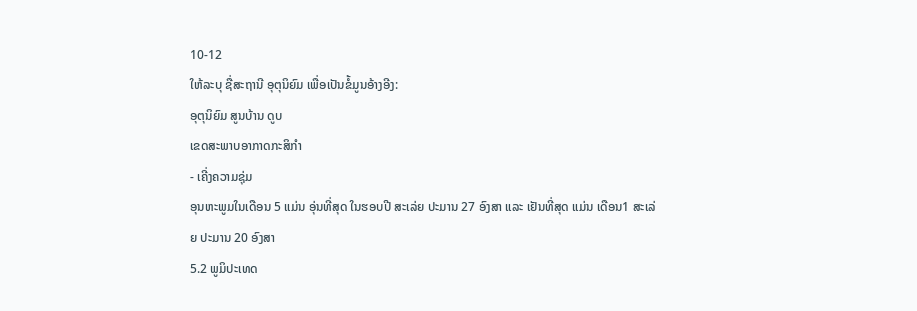10-12
ໃຫ້ລະບຸ ຊື່ສະຖານີ ອຸຕຸນິຍົມ ເພື່ອເປັນຂໍ້ມູນອ້າງອີງ:
ອຸຕຸນິຍົມ ສູນບ້ານ ດູບ
ເຂດສະພາບອາກາດກະສິກໍາ
- ເຄີ່ງຄວາມຊຸ່ມ
ອຸນຫະພູມໃນເດືອນ 5 ແມ່ນ ອຸ່ນທີ່ສຸດ ໃນຮອບປີ ສະເລ່ຍ ປະມານ 27 ອົງສາ ແລະ ເຢັນທີ່ສຸດ ແມ່ນ ເດືອນ1 ສະເລ່ຍ ປະມານ 20 ອົງສາ
5.2 ພູມິປະເທດ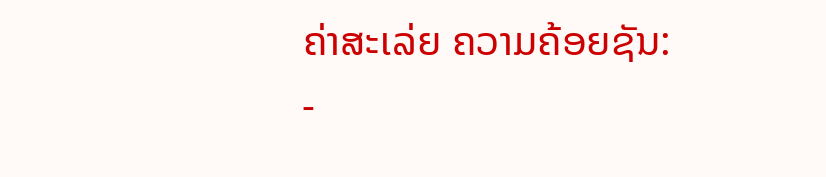ຄ່າສະເລ່ຍ ຄວາມຄ້ອຍຊັນ:
-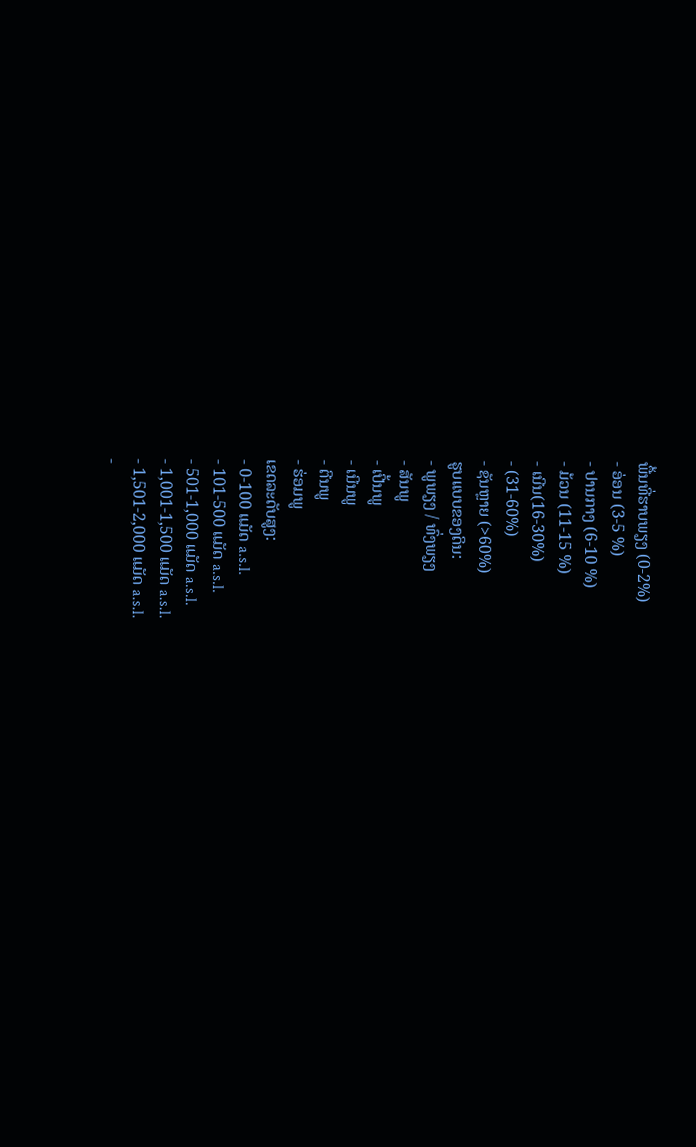ພື້ນທີ່ຮາບພຽງ (0-2%)
- ອ່ອນ (3-5 %)
- ປານກາງ (6-10 %)
- ມ້ວນ (11-15 %)
- ເນີນ(16-30%)
- (31-60%)
- ຊັນຫຼາຍ (>60%)
ຮູບແບບຂອງດິນ:
- ພູພຽງ / ທົ່ງພຽງ
- ສັນພູ
- ເປີ້ນພູ
- ເນີນພູ
- ຕີນພູ
- ຮ່ອມພູ
ເຂດລະດັບສູງ:
- 0-100 ແມັດ a.s.l.
- 101-500 ແມັດ a.s.l.
- 501-1,000 ແມັດ a.s.l.
- 1,001-1,500 ແມັດ a.s.l.
- 1,501-2,000 ແມັດ a.s.l.
-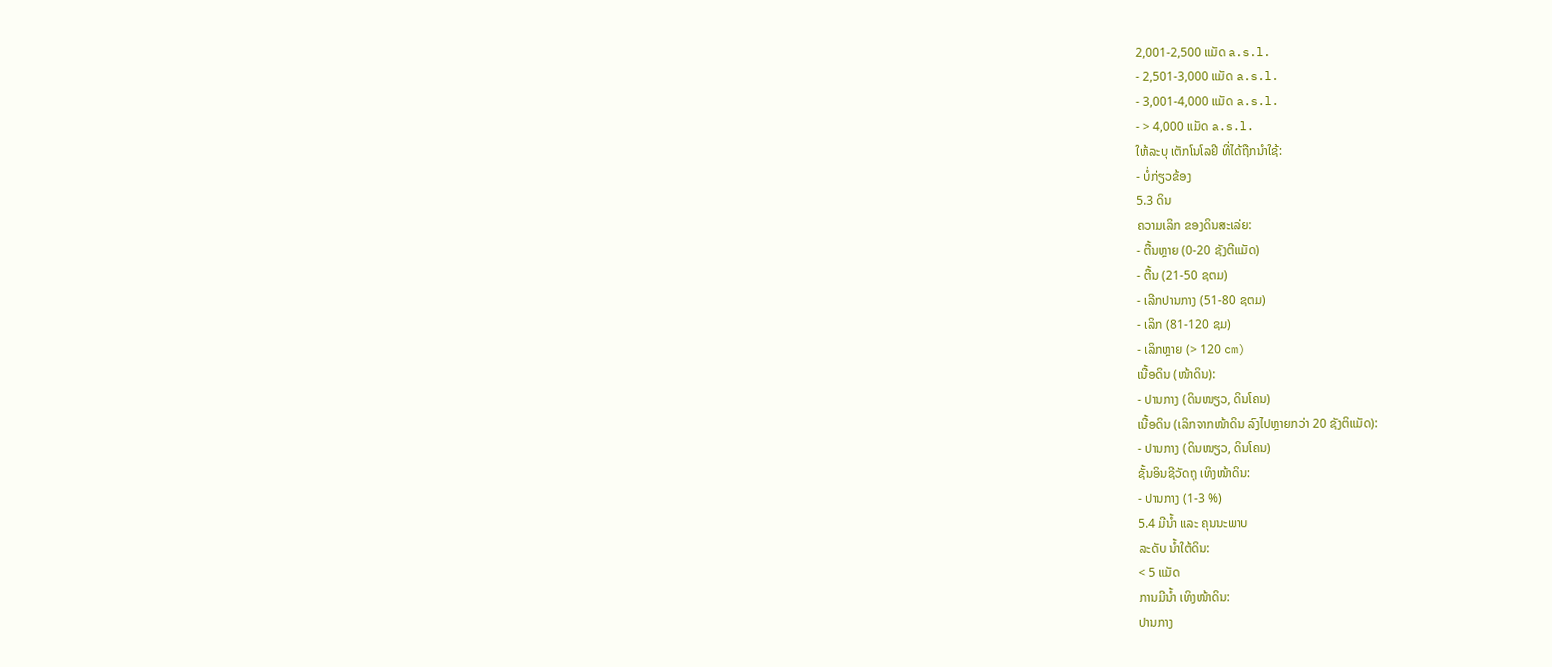2,001-2,500 ແມັດ a.s.l.
- 2,501-3,000 ແມັດ a.s.l.
- 3,001-4,000 ແມັດ a.s.l.
- > 4,000 ແມັດ a.s.l.
ໃຫ້ລະບຸ ເຕັກໂນໂລຢີ ທີ່ໄດ້ຖືກນຳໃຊ້:
- ບໍ່ກ່ຽວຂ້ອງ
5.3 ດິນ
ຄວາມເລິກ ຂອງດິນສະເລ່ຍ:
- ຕື້ນຫຼາຍ (0-20 ຊັງຕີແມັດ)
- ຕື້ນ (21-50 ຊຕມ)
- ເລີກປານກາງ (51-80 ຊຕມ)
- ເລິກ (81-120 ຊມ)
- ເລິກຫຼາຍ (> 120 cm)
ເນື້ອດິນ (ໜ້າດິນ):
- ປານກາງ (ດິນໜຽວ, ດິນໂຄນ)
ເນື້ອດິນ (ເລິກຈາກໜ້າດິນ ລົງໄປຫຼາຍກວ່າ 20 ຊັງຕິແມັດ):
- ປານກາງ (ດິນໜຽວ, ດິນໂຄນ)
ຊັ້ນອິນຊີວັດຖຸ ເທິງໜ້າດິນ:
- ປານກາງ (1-3 %)
5.4 ມີນໍ້າ ແລະ ຄຸນນະພາບ
ລະດັບ ນໍ້າໃຕ້ດິນ:
< 5 ແມັດ
ການມີນໍ້າ ເທິງໜ້າດິນ:
ປານກາງ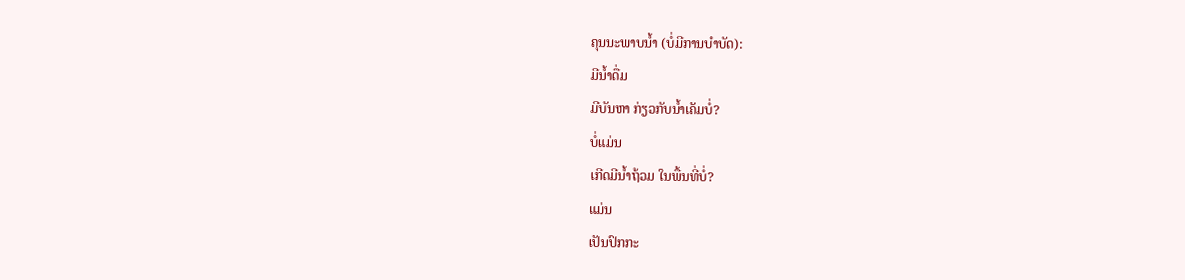ຄຸນນະພາບນໍ້າ (ບໍ່ມີການບໍາບັດ):
ມີນໍ້າດື່ມ
ມີບັນຫາ ກ່ຽວກັບນໍ້າເຄັມບໍ່?
ບໍ່ແມ່ນ
ເກີດມີນໍ້າຖ້ວມ ໃນພື້ນທີ່ບໍ່?
ແມ່ນ
ເປັນປົກກະ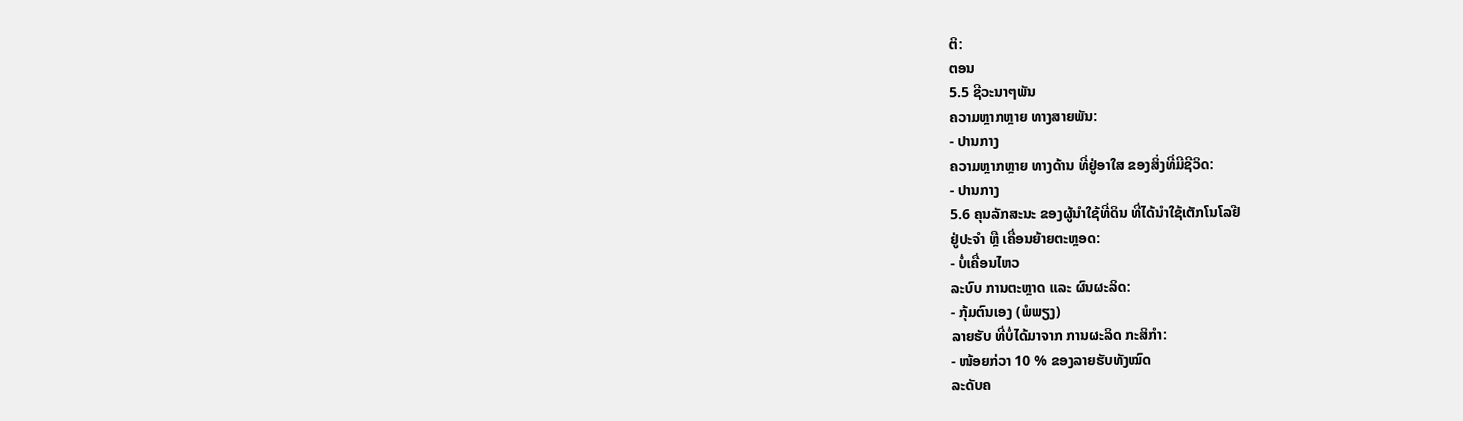ຕິ:
ຕອນ
5.5 ຊີວະນາໆພັນ
ຄວາມຫຼາກຫຼາຍ ທາງສາຍພັນ:
- ປານກາງ
ຄວາມຫຼາກຫຼາຍ ທາງດ້ານ ທີ່ຢູ່ອາໃສ ຂອງສິ່ງທີ່ມີຊີວິດ:
- ປານກາງ
5.6 ຄຸນລັກສະນະ ຂອງຜູ້ນໍາໃຊ້ທີ່ດິນ ທີ່ໄດ້ນໍາໃຊ້ເຕັກໂນໂລຢີ
ຢູ່ປະຈຳ ຫຼື ເຄື່ອນຍ້າຍຕະຫຼອດ:
- ບໍ່ເຄື່ອນໄຫວ
ລະບົບ ການຕະຫຼາດ ແລະ ຜົນຜະລິດ:
- ກຸ້ມຕົນເອງ (ພໍພຽງ)
ລາຍຮັບ ທີ່ບໍ່ໄດ້ມາຈາກ ການຜະລິດ ກະສິກໍາ:
- ໜ້ອຍກ່ວາ 10 % ຂອງລາຍຮັບທັງໝົດ
ລະດັບຄ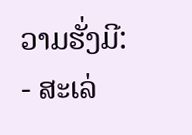ວາມຮັ່ງມີ:
- ສະເລ່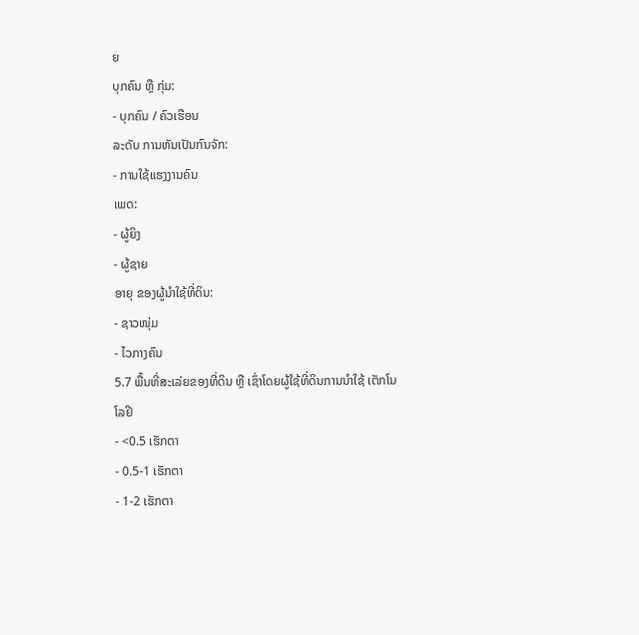ຍ
ບຸກຄົນ ຫຼື ກຸ່ມ:
- ບຸກຄົນ / ຄົວເຮືອນ
ລະດັບ ການຫັນເປັນກົນຈັກ:
- ການໃຊ້ແຮງງານຄົນ
ເພດ:
- ຜູ້ຍິງ
- ຜູ້ຊາຍ
ອາຍຸ ຂອງຜູ້ນໍາໃຊ້ທີ່ດິນ:
- ຊາວໜຸ່ມ
- ໄວກາງຄົນ
5.7 ພື້ນທີ່ສະເລ່ຍຂອງທີ່ດິນ ຫຼື ເຊົ່າໂດຍຜູ້ໃຊ້ທີ່ດິນການນໍາໃຊ້ ເຕັກໂນໂລຢີ
- <0.5 ເຮັກຕາ
- 0.5-1 ເຮັກຕາ
- 1-2 ເຮັກຕາ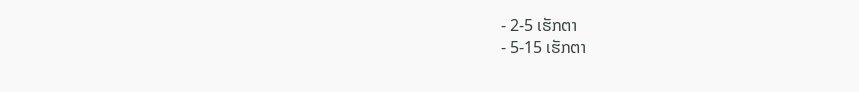- 2-5 ເຮັກຕາ
- 5-15 ເຮັກຕາ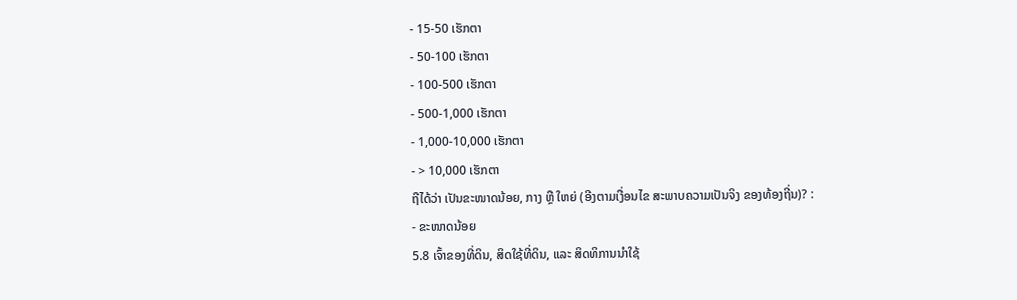- 15-50 ເຮັກຕາ
- 50-100 ເຮັກຕາ
- 100-500 ເຮັກຕາ
- 500-1,000 ເຮັກຕາ
- 1,000-10,000 ເຮັກຕາ
- > 10,000 ເຮັກຕາ
ຖືໄດ້ວ່າ ເປັນຂະໜາດນ້ອຍ, ກາງ ຫຼື ໃຫຍ່ (ອີງຕາມເງື່ອນໄຂ ສະພາບຄວາມເປັນຈິງ ຂອງທ້ອງຖີ່ນ)? :
- ຂະໜາດນ້ອຍ
5.8 ເຈົ້າຂອງທີ່ດິນ, ສິດໃຊ້ທີ່ດິນ, ແລະ ສິດທິການນໍາໃຊ້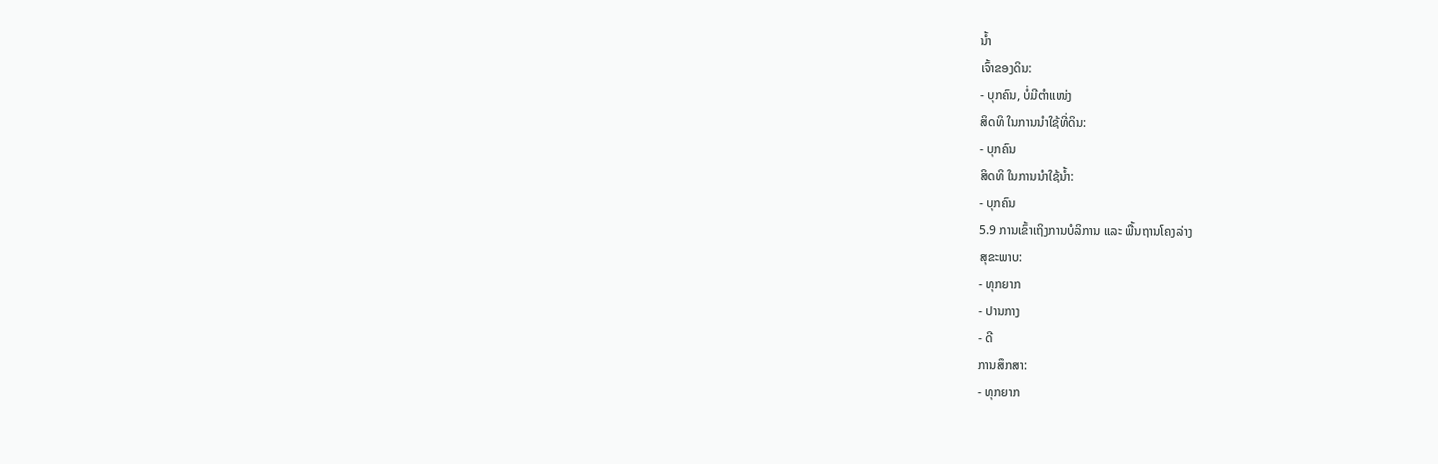ນໍ້າ
ເຈົ້າຂອງດິນ:
- ບຸກຄົນ, ບໍ່ມີຕໍາແໜ່ງ
ສິດທິ ໃນການນໍາໃຊ້ທີ່ດິນ:
- ບຸກຄົນ
ສິດທິ ໃນການນໍາໃຊ້ນໍ້າ:
- ບຸກຄົນ
5.9 ການເຂົ້າເຖິງການບໍລິການ ແລະ ພື້ນຖານໂຄງລ່າງ
ສຸຂະພາບ:
- ທຸກຍາກ
- ປານກາງ
- ດີ
ການສຶກສາ:
- ທຸກຍາກ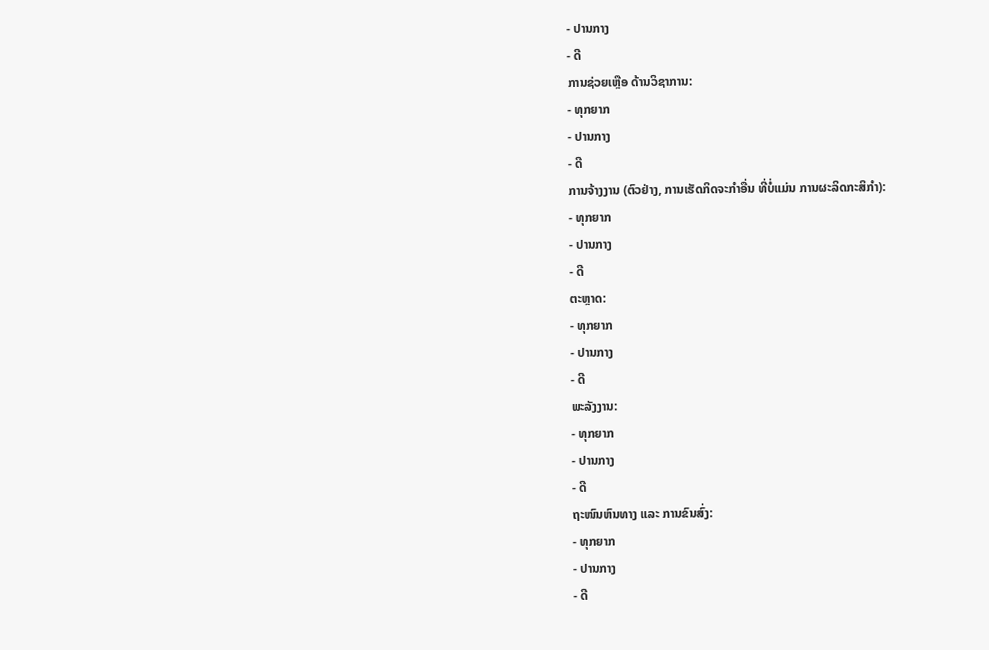- ປານກາງ
- ດີ
ການຊ່ວຍເຫຼືອ ດ້ານວິຊາການ:
- ທຸກຍາກ
- ປານກາງ
- ດີ
ການຈ້າງງານ (ຕົວຢ່າງ, ການເຮັດກິດຈະກໍາອື່ນ ທີ່ບໍ່ແມ່ນ ການຜະລິດກະສິກໍາ):
- ທຸກຍາກ
- ປານກາງ
- ດີ
ຕະຫຼາດ:
- ທຸກຍາກ
- ປານກາງ
- ດີ
ພະລັງງານ:
- ທຸກຍາກ
- ປານກາງ
- ດີ
ຖະໜົນຫົນທາງ ແລະ ການຂົນສົ່ງ:
- ທຸກຍາກ
- ປານກາງ
- ດີ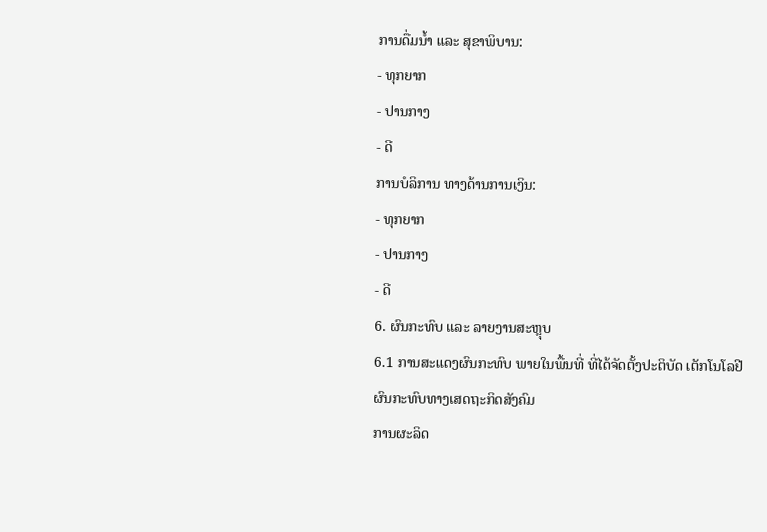ການດື່ມນໍ້າ ແລະ ສຸຂາພິບານ:
- ທຸກຍາກ
- ປານກາງ
- ດີ
ການບໍລິການ ທາງດ້ານການເງິນ:
- ທຸກຍາກ
- ປານກາງ
- ດີ
6. ຜົນກະທົບ ແລະ ລາຍງານສະຫຼຸບ
6.1 ການສະແດງຜົນກະທົບ ພາຍໃນພື້ນທີ່ ທີ່ໄດ້ຈັດຕັ້ງປະຕິບັດ ເຕັກໂນໂລຢີ
ຜົນກະທົບທາງເສດຖະກິດສັງຄົມ
ການຜະລິດ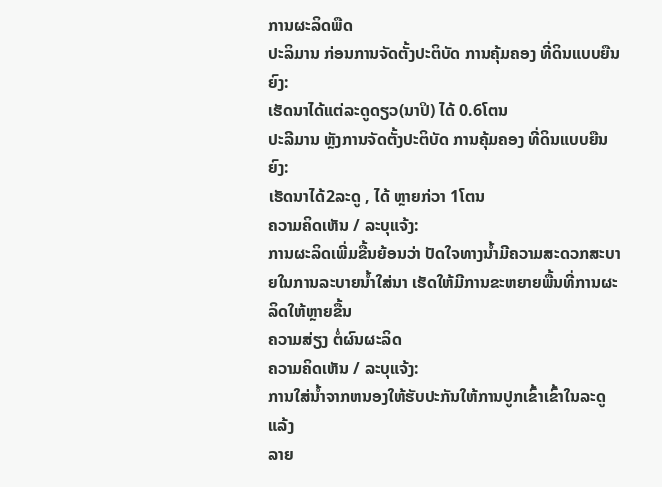ການຜະລິດພືດ
ປະລິມານ ກ່ອນການຈັດຕັ້ງປະຕິບັດ ການຄຸ້ມຄອງ ທີ່ດິນແບບຍືນຍົງ:
ເຮັດນາໄດ້ແຕ່ລະດູດຽວ(ນາປິ) ໄດ້ 0.6ໂຕນ
ປະລີມານ ຫຼັງການຈັດຕັ້ງປະຕິບັດ ການຄຸ້ມຄອງ ທີ່ດິນແບບຍືນຍົງ:
ເຮັດນາໄດ້2ລະດູ , ໄດ້ ຫຼາຍກ່ວາ 1ໂຕນ
ຄວາມຄິດເຫັນ / ລະບຸແຈ້ງ:
ການຜະລິດເພີ່ມຂື້ນຍ້ອນວ່າ ປັດໃຈທາງນ້ຳມີຄວາມສະດວກສະບາຍໃນການລະບາຍນ້ຳໃສ່ນາ ເຮັດໃຫ້ມີການຂະຫຍາຍພື້ນທີ່ການຜະລິດໃຫ້ຫຼາຍຂື້ນ
ຄວາມສ່ຽງ ຕໍ່ຜົນຜະລິດ
ຄວາມຄິດເຫັນ / ລະບຸແຈ້ງ:
ການໃສ່ນ້ຳຈາກຫນອງໃຫ້ຮັບປະກັນໃຫ້ການປູກເຂົ້າເຂົ້າໃນລະດູແລ້ງ
ລາຍ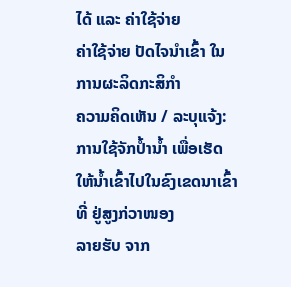ໄດ້ ແລະ ຄ່າໃຊ້ຈ່າຍ
ຄ່າໃຊ້ຈ່າຍ ປັດໄຈນໍາເຂົ້າ ໃນການຜະລິດກະສິກໍາ
ຄວາມຄິດເຫັນ / ລະບຸແຈ້ງ:
ການໃຊ້ຈັກປ້ຳນ້ຳ ເພື່ອເຮັດໃຫ້ນ້ຳເຂົ້າໄປໃນຂົງເຂດນາເຂົ້າທີ່ ຢູ່ສູງກ່ວາໜອງ
ລາຍຮັບ ຈາກ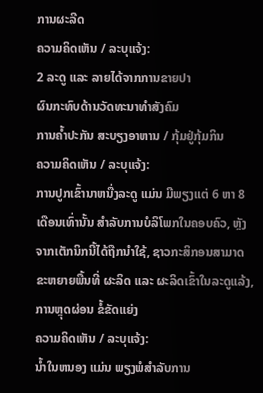ການຜະລີດ
ຄວາມຄິດເຫັນ / ລະບຸແຈ້ງ:
2 ລະດູ ແລະ ລາຍໄດ້ຈາກການຂາຍປາ
ຜົນກະທົບດ້ານວັດທະນາທໍາສັງຄົມ
ການຄໍ້າປະກັນ ສະບຽງອາຫານ / ກຸ້ມຢູ່ກຸ້ມກິນ
ຄວາມຄິດເຫັນ / ລະບຸແຈ້ງ:
ການປູກເຂົ້ານາຫນື່ງລະດູ ແມ່ນ ມີພຽງແຕ່ 6 ຫາ 8 ເດືອນເທົ່ານັ້ນ ສໍາລັບການບໍລິໂພກໃນຄອບຄົວ, ຫຼັງຈາກເຕັກນິກນີ້ໄດ້ຖືກນໍາໃຊ້, ຊາວກະສິກອນສາມາດຂະຫຍາຍພື້ນທີ່ ຜະລິດ ແລະ ຜະລິດເຂົ້າໃນລະດູແລ້ງ,
ການຫຼຸດຜ່ອນ ຂໍ້ຂັດແຍ່ງ
ຄວາມຄິດເຫັນ / ລະບຸແຈ້ງ:
ນ້ຳໃນຫນອງ ແມ່ນ ພຽງພໍສໍາລັບການ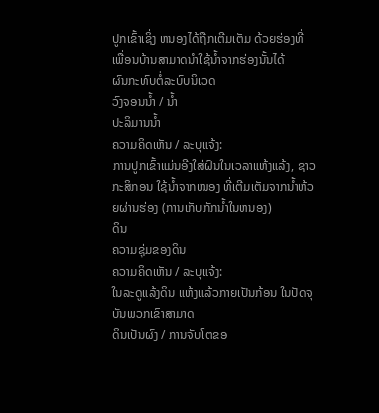ປູກເຂົ້າເຊິ່ງ ຫນອງໄດ້ຖືກເຕີມເຕັມ ດ້ວຍຮ່ອງທີ່ ເພື່ອນບ້ານສາມາດນໍາໃຊ້ນ້ຳຈາກຮ່ອງນັ້ນໄດ້
ຜົນກະທົບຕໍ່ລະບົບນິເວດ
ວົງຈອນນໍ້າ / ນໍ້າ
ປະລິມານນໍ້າ
ຄວາມຄິດເຫັນ / ລະບຸແຈ້ງ:
ການປູກເຂົ້າແມ່ນອີງໃສ່ຝົນໃນເວລາແຫ້ງແລ້ງ, ຊາວກະສິກອນ ໃຊ້ນ້ຳຈາກໜອງ ທີ່ເຕີມເຕັມຈາກນໍ້າຫ້ວຍຜ່ານຮ່ອງ (ການເກັບກັກນ້ຳໃນຫນອງ)
ດິນ
ຄວາມຊຸ່ມຂອງດິນ
ຄວາມຄິດເຫັນ / ລະບຸແຈ້ງ:
ໃນລະດູແລ້ງດິນ ແຫ້ງແລ້ວກາຍເປັນກ້ອນ ໃນປັດຈຸບັນພວກເຂົາສາມາດ
ດິນເປັນຜົງ / ການຈັບໂຕຂອ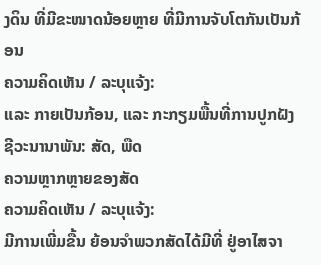ງດິນ ທີ່ມີຂະໜາດນ້ອຍຫຼາຍ ທີ່ມີການຈັບໂຕກັນເປັນກ້ອນ
ຄວາມຄິດເຫັນ / ລະບຸແຈ້ງ:
ແລະ ກາຍເປັນກ້ອນ, ແລະ ກະກຽມພື້ນທີ່ການປູກຝັງ
ຊີວະນານາພັນ: ສັດ, ພືດ
ຄວາມຫຼາກຫຼາຍຂອງສັດ
ຄວາມຄິດເຫັນ / ລະບຸແຈ້ງ:
ມີການເພີ່ມຂື້ນ ຍ້ອນຈຳພວກສັດໄດ້ມີທີ່ ຢູ່ອາໄສຈາ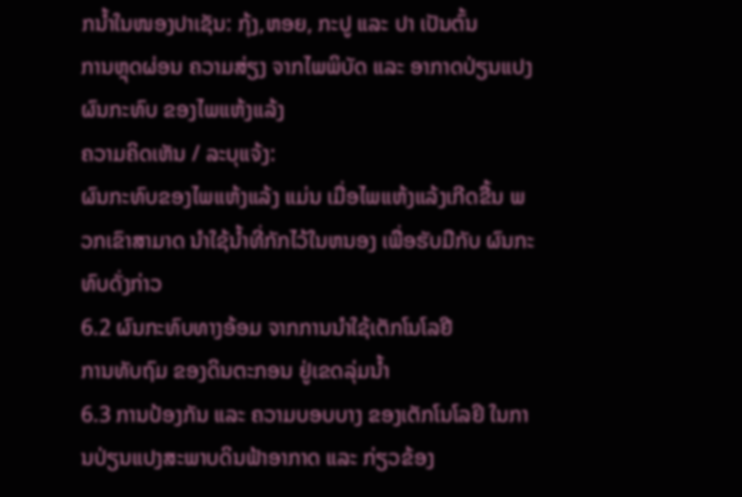ກນ້ຳໃນໜອງປາເຊັນ: ກຸ້ງ,ຫອຍ, ກະປູ ແລະ ປາ ເປັນຕົ້ນ
ການຫຼຸດຜ່ອນ ຄວາມສ່ຽງ ຈາກໄພພິບັດ ແລະ ອາກາດປ່ຽນແປງ
ຜົນກະທົບ ຂອງໄພແຫ້ງແລ້ງ
ຄວາມຄິດເຫັນ / ລະບຸແຈ້ງ:
ຜົນກະທົບຂອງໄພແຫ້ງແລ້ງ ແມ່ນ ເມື່ອໄພແຫ້ງແລ້ງເກີດຂື້ນ ພວກເຂົາສາມາດ ນໍາໃຊ້ນ້ຳທີ່ກັກໄວ້ໃນຫນອງ ເພື່ອຮັບມືກັບ ຜົນກະທົບດັ່ງກ່າວ
6.2 ຜົນກະທົບທາງອ້ອມ ຈາກການນໍາໃຊ້ເຕັກໂນໂລຢີ
ການທັບຖົມ ຂອງດິນຕະກອນ ຢູ່ເຂດລຸ່ມນໍ້າ
6.3 ການປ້ອງກັນ ແລະ ຄວາມບອບບາງ ຂອງເຕັກໂນໂລຢິ ໃນການປ່ຽນແປງສະພາບດິນຟ້າອາກາດ ແລະ ກ່ຽວຂ້ອງ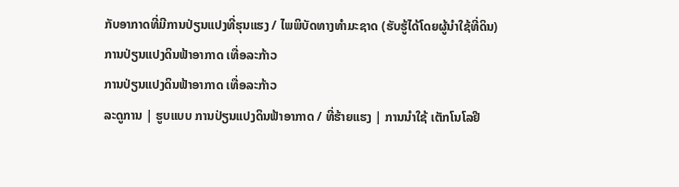ກັບອາກາດທີ່ມີການປ່ຽນແປງທີ່ຮຸນແຮງ / ໄພພິບັດທາງທໍາມະຊາດ (ຮັບຮູ້ໄດ້ໂດຍຜູ້ນໍາໃຊ້ທີ່ດິນ)
ການປ່ຽນແປງດິນຟ້າອາກາດ ເທື່ອລະກ້າວ
ການປ່ຽນແປງດິນຟ້າອາກາດ ເທື່ອລະກ້າວ
ລະດູການ | ຮູບແບບ ການປ່ຽນແປງດິນຟ້າອາກາດ / ທີ່ຮ້າຍແຮງ | ການນໍາໃຊ້ ເຕັກໂນໂລຢີ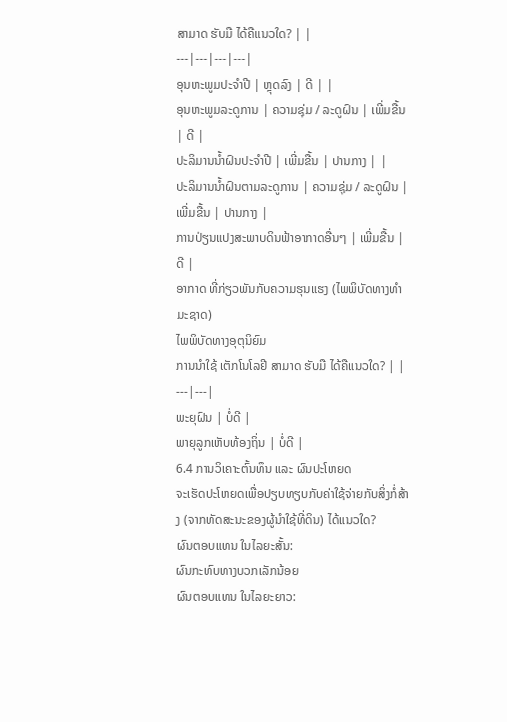ສາມາດ ຮັບມື ໄດ້ຄືແນວໃດ? | |
---|---|---|---|
ອຸນຫະພູມປະຈໍາປີ | ຫຼຸດລົງ | ດີ | |
ອຸນຫະພູມລະດູການ | ຄວາມຊຸ່ມ / ລະດູຝົນ | ເພີ່ມຂື້ນ | ດີ |
ປະລິມານນໍ້າຝົນປະຈໍາປີ | ເພີ່ມຂື້ນ | ປານກາງ | |
ປະລິມານນໍ້າຝົນຕາມລະດູການ | ຄວາມຊຸ່ມ / ລະດູຝົນ | ເພີ່ມຂື້ນ | ປານກາງ |
ການປ່ຽນແປງສະພາບດິນຟ້າອາກາດອື່ນໆ | ເພີ່ມຂື້ນ | ດີ |
ອາກາດ ທີ່ກ່ຽວພັນກັບຄວາມຮຸນແຮງ (ໄພພິບັດທາງທໍາມະຊາດ)
ໄພພິບັດທາງອຸຕຸນິຍົມ
ການນໍາໃຊ້ ເຕັກໂນໂລຢີ ສາມາດ ຮັບມື ໄດ້ຄືແນວໃດ? | |
---|---|
ພະຍຸຝົນ | ບໍ່ດີ |
ພາຍຸລູກເຫັບທ້ອງຖິ່ນ | ບໍ່ດີ |
6.4 ການວິເຄາະຕົ້ນທຶນ ແລະ ຜົນປະໂຫຍດ
ຈະເຮັດປະໂຫຍດເພື່ອປຽບທຽບກັບຄ່າໃຊ້ຈ່າຍກັບສິ່ງກໍ່ສ້າງ (ຈາກທັດສະນະຂອງຜູ້ນຳໃຊ້ທີ່ດິນ) ໄດ້ແນວໃດ?
ຜົນຕອບແທນ ໃນໄລຍະສັ້ນ:
ຜົນກະທົບທາງບວກເລັກນ້ອຍ
ຜົນຕອບແທນ ໃນໄລຍະຍາວ: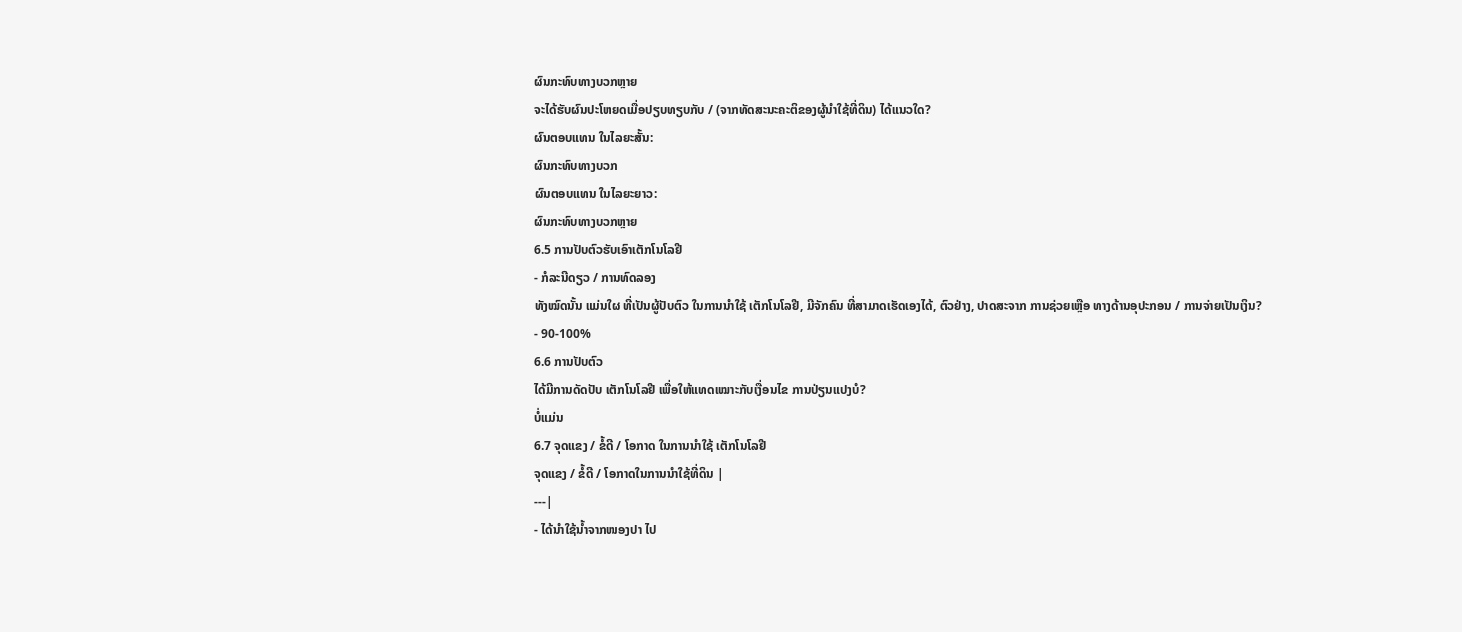ຜົນກະທົບທາງບວກຫຼາຍ
ຈະໄດ້ຮັບຜົນປະໂຫຍດເມື່ອປຽບທຽບກັບ / (ຈາກທັດສະນະຄະຕິຂອງຜູ້ນຳໃຊ້ທີ່ດິນ) ໄດ້ແນວໃດ?
ຜົນຕອບແທນ ໃນໄລຍະສັ້ນ:
ຜົນກະທົບທາງບວກ
ຜົນຕອບແທນ ໃນໄລຍະຍາວ:
ຜົນກະທົບທາງບວກຫຼາຍ
6.5 ການປັບຕົວຮັບເອົາເຕັກໂນໂລຢີ
- ກໍລະນີດຽວ / ການທົດລອງ
ທັງໝົດນັ້ນ ແມ່ນໃຜ ທີ່ເປັນຜູ້ປັບຕົວ ໃນການນໍາໃຊ້ ເຕັກໂນໂລຢີ, ມີຈັກຄົນ ທີ່ສາມາດເຮັດເອງໄດ້, ຕົວຢ່າງ, ປາດສະຈາກ ການຊ່ວຍເຫຼືອ ທາງດ້ານອຸປະກອນ / ການຈ່າຍເປັນເງິນ?
- 90-100%
6.6 ການປັບຕົວ
ໄດ້ມີການດັດປັບ ເຕັກໂນໂລຢີ ເພື່ອໃຫ້ແທດເໝາະກັບເງື່ອນໄຂ ການປ່ຽນແປງບໍ?
ບໍ່ແມ່ນ
6.7 ຈຸດແຂງ / ຂໍ້ດີ / ໂອກາດ ໃນການນໍາໃຊ້ ເຕັກໂນໂລຢີ
ຈຸດແຂງ / ຂໍ້ດີ / ໂອກາດໃນການນໍາໃຊ້ທີ່ດິນ |
---|
- ໄດ້ນຳໃຊ້ນ້ຳຈາກໜອງປາ ໄປ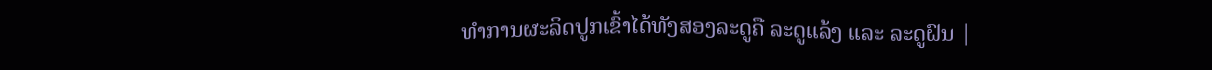ທຳການຜະລິດປູກເຂົ້າໄດ້ທັງສອງລະດູຄື ລະດູແລ້ງ ແລະ ລະດູຝົນ |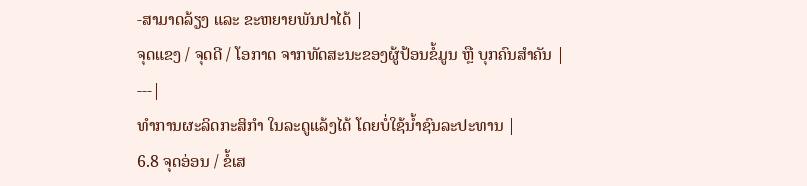-ສາມາດລ້ຽງ ແລະ ຂະຫຍາຍພັນປາໄດ້ |
ຈຸດແຂງ / ຈຸດດີ / ໂອກາດ ຈາກທັດສະນະຂອງຜູ້ປ້ອນຂໍ້ມູນ ຫຼື ບຸກຄົນສຳຄັນ |
---|
ທຳການຜະລິດກະສິກຳ ໃນລະດູແລ້ງໄດ້ ໂດຍບໍ່ໃຊ້ນ້ຳຊົນລະປະທານ |
6.8 ຈຸດອ່ອນ / ຂໍ້ເສ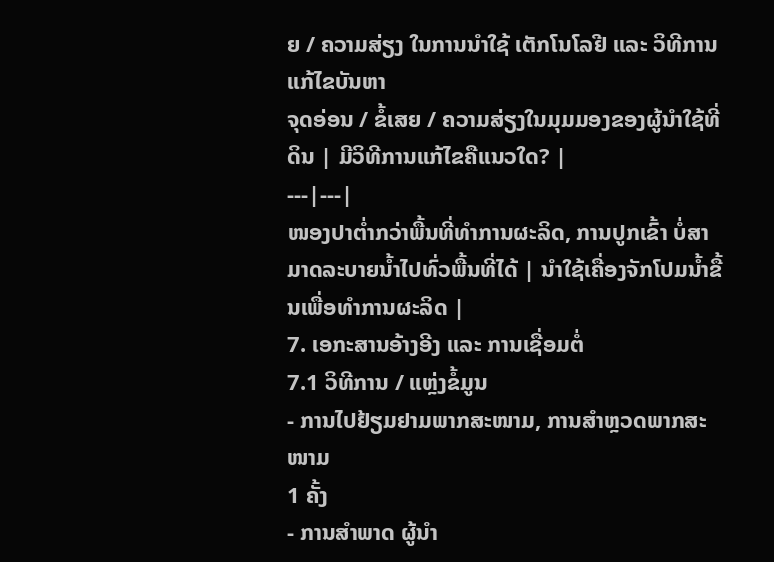ຍ / ຄວາມສ່ຽງ ໃນການນໍາໃຊ້ ເຕັກໂນໂລຢີ ແລະ ວິທີການແກ້ໄຂບັນຫາ
ຈຸດອ່ອນ / ຂໍ້ເສຍ / ຄວາມສ່ຽງໃນມຸມມອງຂອງຜູ້ນໍາໃຊ້ທີ່ດິນ | ມີວິທີການແກ້ໄຂຄືແນວໃດ? |
---|---|
ໜອງປາຕ່ຳກວ່າພື້ນທີ່ທຳການຜະລິດ, ການປູກເຂົ້າ ບໍ່ສາມາດລະບາຍນ້ຳໄປທົ່ວພື້ນທີ່ໄດ້ | ນຳໃຊ້ເຄື່ອງຈັກໂປມນ້ຳຂື້ນເພື່ອທຳການຜະລິດ |
7. ເອກະສານອ້າງອີງ ແລະ ການເຊື່ອມຕໍ່
7.1 ວິທີການ / ແຫຼ່ງຂໍ້ມູນ
- ການໄປຢ້ຽມຢາມພາກສະໜາມ, ການສໍາຫຼວດພາກສະໜາມ
1 ຄັ້ງ
- ການສໍາພາດ ຜູ້ນໍາ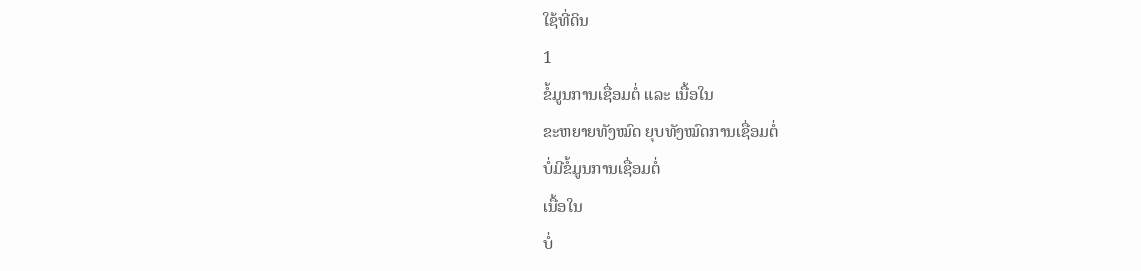ໃຊ້ທີ່ດິນ
1
ຂໍ້ມູນການເຊື່ອມຕໍ່ ແລະ ເນື້ອໃນ
ຂະຫຍາຍທັງໝົດ ຍຸບທັງໝົດການເຊື່ອມຕໍ່
ບໍ່ມີຂໍ້ມູນການເຊື່ອມຕໍ່
ເນື້ອໃນ
ບໍ່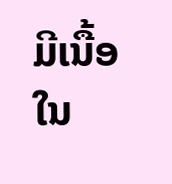ມີເນື້ອໃນ